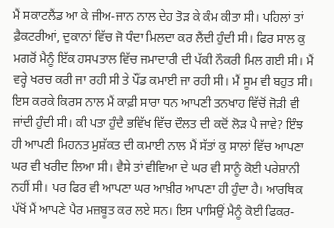ਮੈਂ ਸਕਾਟਲੈਂਡ ਆ ਕੇ ਜੀਅ-ਜਾਨ ਨਾਲ ਦੇਹ ਤੋੜ ਕੇ ਕੰਮ ਕੀਤਾ ਸੀ। ਪਹਿਲਾਂ ਤਾਂ ਫ਼ੈਕਟਰੀਆਂ, ਦੁਕਾਨਾਂ ਵਿੱਚ ਜੋ ਧੰਦਾ ਮਿਲਦਾ ਕਰ ਲੈਂਦੀ ਹੁੰਦੀ ਸੀ। ਫਿਰ ਸਾਲ ਕੁ ਮਗਰੋਂ ਮੈਨੂੰ ਇੱਕ ਹਸਪਤਾਲ ਵਿੱਚ ਜਮਾਦਾਰੀ ਦੀ ਪੱਕੀ ਨੌਕਰੀ ਮਿਲ ਗਈ ਸੀ। ਮੈਂ ਵਰ੍ਹੇ ਖਰਚ ਕਰੀ ਜਾ ਰਹੀ ਸੀ ਤੇ ਪੌਂਡ ਕਮਾਈ ਜਾ ਰਹੀ ਸੀ। ਮੈਂ ਸੂਮ ਵੀ ਬਹੁਤ ਸੀ। ਇਸ ਕਰਕੇ ਕਿਰਸ ਨਾਲ ਮੈਂ ਕਾਫ਼ੀ ਸਾਰਾ ਧਨ ਆਪਣੀ ਤਨਖਾਹ ਵਿੱਚੋਂ ਜੋੜੀ ਵੀ ਜਾਂਦੀ ਹੁੰਦੀ ਸੀ। ਕੀ ਪਤਾ ਹੁੰਦੈ ਭਵਿੱਖ ਵਿੱਚ ਦੌਲਤ ਦੀ ਕਦੋਂ ਲੋੜ ਪੈ ਜਾਵੇ? ਇੰਝ ਹੀ ਆਪਣੀ ਮਿਹਨਤ ਮੁਸ਼ੱਕਤ ਦੀ ਕਮਾਈ ਨਾਲ ਮੈਂ ਸੱਤਾਂ ਕੁ ਸਾਲਾਂ ਵਿੱਚ ਆਪਣਾ ਘਰ ਵੀ ਖਰੀਦ ਲਿਆ ਸੀ। ਵੈਸੇ ਤਾਂ ਵੀਵਿਆ ਦੇ ਘਰ ਵੀ ਸਾਨੂੰ ਕੋਈ ਪਰੇਸ਼ਾਨੀ ਨਹੀਂ ਸੀ। ਪਰ ਫਿਰ ਵੀ ਆਪਣਾ ਘਰ ਆਖ਼ੀਰ ਆਪਣਾ ਹੀ ਹੁੰਦਾ ਹੈ। ਆਰਥਿਕ ਪੱਖੋਂ ਮੈਂ ਆਪਣੇ ਪੈਰ ਮਜ਼ਬੂਤ ਕਰ ਲਏ ਸਨ। ਇਸ ਪਾਸਿਉਂ ਮੈਨੂੰ ਕੋਈ ਫਿਕਰ-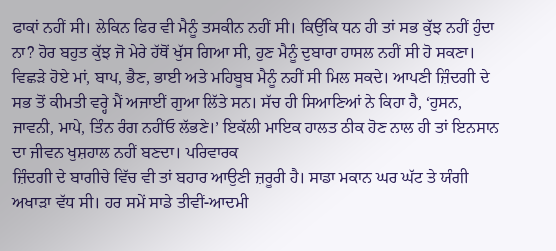ਫਾਕਾਂ ਨਹੀਂ ਸੀ। ਲੇਕਿਨ ਫਿਰ ਵੀ ਮੈਨੂੰ ਤਸਕੀਨ ਨਹੀਂ ਸੀ। ਕਿਉਂਕਿ ਧਨ ਹੀ ਤਾਂ ਸਭ ਕੁੱਝ ਨਹੀਂ ਹੁੰਦਾ ਨਾ? ਹੋਰ ਬਹੁਤ ਕੁੱਝ ਜੋ ਮੇਰੇ ਹੱਥੋਂ ਖੁੱਸ ਗਿਆ ਸੀ, ਹੁਣ ਮੈਨੂੰ ਦੁਬਾਰਾ ਹਾਸਲ ਨਹੀਂ ਸੀ ਹੋ ਸਕਣਾ। ਵਿਛੜੇ ਹੋਏ ਮਾਂ, ਬਾਪ, ਭੈਣ, ਭਾਈ ਅਤੇ ਮਹਿਬੂਬ ਮੈਨੂੰ ਨਹੀਂ ਸੀ ਮਿਲ ਸਕਦੇ। ਆਪਣੀ ਜ਼ਿੰਦਗੀ ਦੇ ਸਭ ਤੋਂ ਕੀਮਤੀ ਵਰ੍ਹੇ ਮੈਂ ਅਜਾਈਂ ਗੁਆ ਲਿੱਤੇ ਸਨ। ਸੱਚ ਹੀ ਸਿਆਣਿਆਂ ਨੇ ਕਿਹਾ ਹੈ, ‘ਹੁਸਨ, ਜਾਵਨੀ, ਮਾਪੇ, ਤਿੰਨ ਰੰਗ ਨਹੀਂਓ ਲੱਭਣੇ।’ ਇਕੱਲੀ ਮਾਇਕ ਹਾਲਤ ਠੀਕ ਹੋਣ ਨਾਲ ਹੀ ਤਾਂ ਇਨਸਾਨ ਦਾ ਜੀਵਨ ਖੁਸ਼ਹਾਲ ਨਹੀਂ ਬਣਦਾ। ਪਰਿਵਾਰਕ
ਜ਼ਿੰਦਗੀ ਦੇ ਬਾਗੀਚੇ ਵਿੱਚ ਵੀ ਤਾਂ ਬਹਾਰ ਆਉਣੀ ਜ਼ਰੂਰੀ ਹੈ। ਸਾਡਾ ਮਕਾਨ ਘਰ ਘੱਟ ਤੇ ਯੰਗੀ ਅਖਾੜਾ ਵੱਧ ਸੀ। ਹਰ ਸਮੇਂ ਸਾਡੇ ਤੀਵੀਂ-ਆਦਮੀ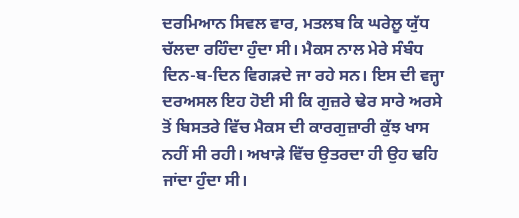ਦਰਮਿਆਨ ਸਿਵਲ ਵਾਰ, ਮਤਲਬ ਕਿ ਘਰੇਲੂ ਯੁੱਧ ਚੱਲਦਾ ਰਹਿੰਦਾ ਹੁੰਦਾ ਸੀ। ਮੈਕਸ ਨਾਲ ਮੇਰੇ ਸੰਬੰਧ ਦਿਨ-ਬ-ਦਿਨ ਵਿਗੜਦੇ ਜਾ ਰਹੇ ਸਨ। ਇਸ ਦੀ ਵਜ੍ਹਾ ਦਰਅਸਲ ਇਹ ਹੋਈ ਸੀ ਕਿ ਗੁਜ਼ਰੇ ਢੇਰ ਸਾਰੇ ਅਰਸੇ ਤੋਂ ਬਿਸਤਰੇ ਵਿੱਚ ਮੈਕਸ ਦੀ ਕਾਰਗੁਜ਼ਾਰੀ ਕੁੱਝ ਖਾਸ ਨਹੀਂ ਸੀ ਰਹੀ। ਅਖਾੜੇ ਵਿੱਚ ਉਤਰਦਾ ਹੀ ਉਹ ਢਹਿ ਜਾਂਦਾ ਹੁੰਦਾ ਸੀ।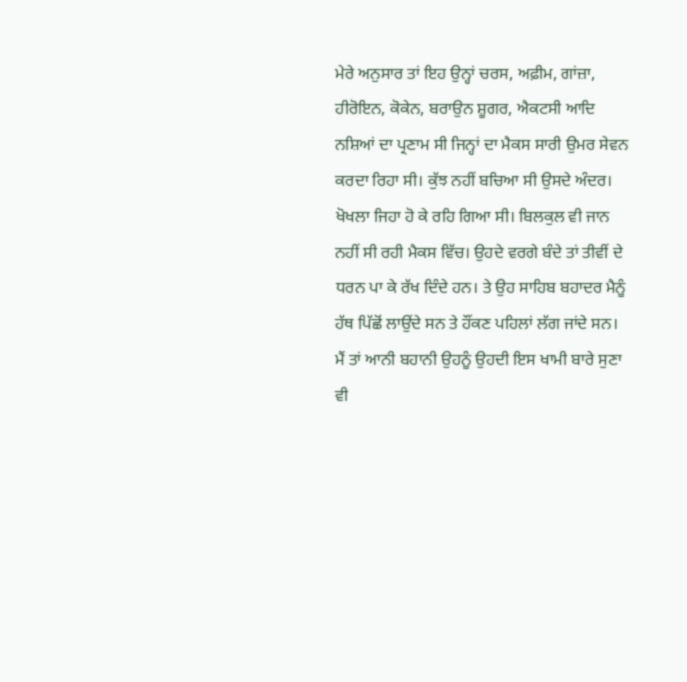ਮੇਰੇ ਅਨੁਸਾਰ ਤਾਂ ਇਹ ਉਨ੍ਹਾਂ ਚਰਸ, ਅਫ਼ੀਮ, ਗਾਂਜ਼ਾ, ਹੀਰੋਇਨ, ਕੋਕੇਨ, ਬਰਾਉਨ ਸ਼ੂਗਰ, ਐਕਟਸੀ ਆਦਿ ਨਸ਼ਿਆਂ ਦਾ ਪ੍ਰਣਾਮ ਸੀ ਜਿਨ੍ਹਾਂ ਦਾ ਮੈਕਸ ਸਾਰੀ ਉਮਰ ਸੇਵਨ ਕਰਦਾ ਰਿਹਾ ਸੀ। ਕੁੱਝ ਨਹੀਂ ਬਚਿਆ ਸੀ ਉਸਦੇ ਅੰਦਰ। ਖੋਖਲਾ ਜਿਹਾ ਹੋ ਕੇ ਰਹਿ ਗਿਆ ਸੀ। ਬਿਲਕੁਲ ਵੀ ਜਾਨ ਨਹੀਂ ਸੀ ਰਹੀ ਮੈਕਸ ਵਿੱਚ। ਉਹਦੇ ਵਰਗੇ ਬੰਦੇ ਤਾਂ ਤੀਵੀਂ ਦੇ ਧਰਨ ਪਾ ਕੇ ਰੱਖ ਦਿੰਦੇ ਹਨ। ਤੇ ਉਹ ਸਾਹਿਬ ਬਹਾਦਰ ਮੈਨੂੰ ਹੱਥ ਪਿੱਛੋਂ ਲਾਉਂਦੇ ਸਨ ਤੇ ਹੌਂਕਣ ਪਹਿਲਾਂ ਲੱਗ ਜਾਂਦੇ ਸਨ। ਮੈਂ ਤਾਂ ਆਨੀ ਬਹਾਨੀ ਉਹਨੂੰ ਉਹਦੀ ਇਸ ਖਾਮੀ ਬਾਰੇ ਸੁਣਾ ਵੀ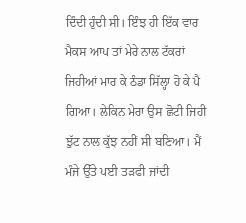ਦਿੰਦੀ ਹੁੰਦੀ ਸੀ। ਇੰਝ ਹੀ ਇੱਕ ਵਾਰ ਮੈਕਸ ਆਪ ਤਾਂ ਮੇਰੇ ਨਾਲ ਟੱਕਰਾਂ ਜਿਹੀਆਂ ਮਾਰ ਕੇ ਠੰਡਾ ਸਿੱਲ੍ਹਾ ਹੋ ਕੇ ਪੈ ਗਿਆ। ਲੇਕਿਨ ਮੇਰਾ ਉਸ ਛੋਟੀ ਜਿਹੀ ਝੁੱਟ ਨਾਲ ਕੁੱਝ ਨਹੀਂ ਸੀ ਬਣਿਆ। ਮੈਂ ਮੰਜੇ ਉੱਤੇ ਪਈ ਤੜਫੀ ਜਾਂਦੀ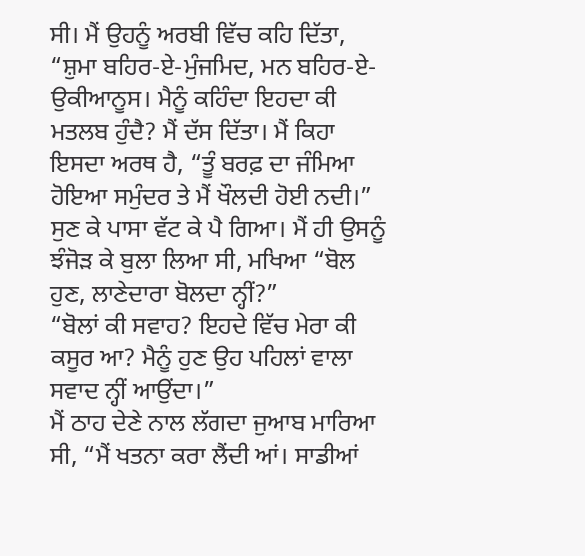ਸੀ। ਮੈਂ ਉਹਨੂੰ ਅਰਬੀ ਵਿੱਚ ਕਹਿ ਦਿੱਤਾ, “ਸ਼ੁਮਾ ਬਹਿਰ-ਏ-ਮੁੰਜਮਿਦ, ਮਨ ਬਹਿਰ-ਏ-ਉਕੀਆਨੂਸ। ਮੈਨੂੰ ਕਹਿੰਦਾ ਇਹਦਾ ਕੀ ਮਤਲਬ ਹੁੰਦੈ? ਮੈਂ ਦੱਸ ਦਿੱਤਾ। ਮੈਂ ਕਿਹਾ ਇਸਦਾ ਅਰਥ ਹੈ, “ਤੂੰ ਬਰਫ਼ ਦਾ ਜੰਮਿਆ ਹੋਇਆ ਸਮੁੰਦਰ ਤੇ ਮੈਂ ਖੌਲਦੀ ਹੋਈ ਨਦੀ।” ਸੁਣ ਕੇ ਪਾਸਾ ਵੱਟ ਕੇ ਪੈ ਗਿਆ। ਮੈਂ ਹੀ ਉਸਨੂੰ ਝੰਜੋੜ ਕੇ ਬੁਲਾ ਲਿਆ ਸੀ, ਮਖਿਆ “ਬੋਲ ਹੁਣ, ਲਾਣੇਦਾਰਾ ਬੋਲਦਾ ਨ੍ਹੀਂ?”
“ਬੋਲਾਂ ਕੀ ਸਵਾਹ? ਇਹਦੇ ਵਿੱਚ ਮੇਰਾ ਕੀ ਕਸੂਰ ਆ? ਮੈਨੂੰ ਹੁਣ ਉਹ ਪਹਿਲਾਂ ਵਾਲਾ ਸਵਾਦ ਨ੍ਹੀਂ ਆਉਂਦਾ।”
ਮੈਂ ਠਾਹ ਦੇਣੇ ਨਾਲ ਲੱਗਦਾ ਜੁਆਬ ਮਾਰਿਆ ਸੀ, “ਮੈਂ ਖਤਨਾ ਕਰਾ ਲੈਂਦੀ ਆਂ। ਸਾਡੀਆਂ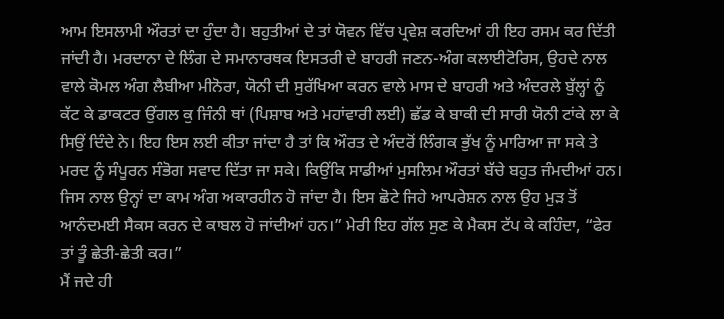ਆਮ ਇਸਲਾਮੀ ਔਰਤਾਂ ਦਾ ਹੁੰਦਾ ਹੈ। ਬਹੁਤੀਆਂ ਦੇ ਤਾਂ ਯੋਵਨ ਵਿੱਚ ਪ੍ਰਵੇਸ਼ ਕਰਦਿਆਂ ਹੀ ਇਹ ਰਸਮ ਕਰ ਦਿੱਤੀ ਜਾਂਦੀ ਹੈ। ਮਰਦਾਨਾ ਦੇ ਲਿੰਗ ਦੇ ਸਮਾਨਾਰਥਕ ਇਸਤਰੀ ਦੇ ਬਾਹਰੀ ਜਣਨ-ਅੰਗ ਕਲਾਈਟੋਰਿਸ, ਉਹਦੇ ਨਾਲ ਵਾਲੇ ਕੋਮਲ ਅੰਗ ਲੈਬੀਆ ਮੀਨੋਰਾ, ਯੋਨੀ ਦੀ ਸੁਰੱਖਿਆ ਕਰਨ ਵਾਲੇ ਮਾਸ ਦੇ ਬਾਹਰੀ ਅਤੇ ਅੰਦਰਲੇ ਬੁੱਲ੍ਹਾਂ ਨੂੰ ਕੱਟ ਕੇ ਡਾਕਟਰ ਉਂਗਲ ਕੁ ਜਿੰਨੀ ਥਾਂ (ਪਿਸ਼ਾਬ ਅਤੇ ਮਹਾਂਵਾਰੀ ਲਈ) ਛੱਡ ਕੇ ਬਾਕੀ ਦੀ ਸਾਰੀ ਯੋਨੀ ਟਾਂਕੇ ਲਾ ਕੇ ਸਿਉਂ ਦਿੰਦੇ ਨੇ। ਇਹ ਇਸ ਲਈ ਕੀਤਾ ਜਾਂਦਾ ਹੈ ਤਾਂ ਕਿ ਔਰਤ ਦੇ ਅੰਦਰੋਂ ਲਿੰਗਕ ਭੁੱਖ ਨੂੰ ਮਾਰਿਆ ਜਾ ਸਕੇ ਤੇ ਮਰਦ ਨੂੰ ਸੰਪੂਰਨ ਸੰਭੋਗ ਸਵਾਦ ਦਿੱਤਾ ਜਾ ਸਕੇ। ਕਿਉਂਕਿ ਸਾਡੀਆਂ ਮੁਸਲਿਮ ਔਰਤਾਂ ਬੱਚੇ ਬਹੁਤ ਜੰਮਦੀਆਂ ਹਨ। ਜਿਸ ਨਾਲ ਉਨ੍ਹਾਂ ਦਾ ਕਾਮ ਅੰਗ ਅਕਾਰਹੀਨ ਹੋ ਜਾਂਦਾ ਹੈ। ਇਸ ਛੋਟੇ ਜਿਹੇ ਆਪਰੇਸ਼ਨ ਨਾਲ ਉਹ ਮੁੜ ਤੋਂ ਆਨੰਦਮਈ ਸੈਕਸ ਕਰਨ ਦੇ ਕਾਬਲ ਹੋ ਜਾਂਦੀਆਂ ਹਨ।” ਮੇਰੀ ਇਹ ਗੱਲ ਸੁਣ ਕੇ ਮੈਕਸ ਟੱਪ ਕੇ ਕਹਿੰਦਾ, “ਫੇਰ ਤਾਂ ਤੂੰ ਛੇਤੀ-ਛੇਤੀ ਕਰ।”
ਮੈਂ ਜਦੇ ਹੀ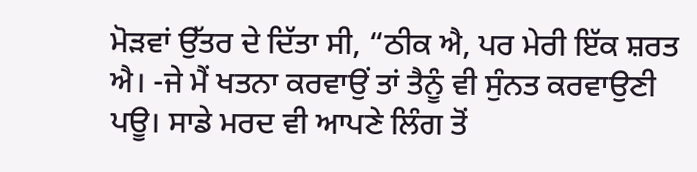ਮੋੜਵਾਂ ਉੱਤਰ ਦੇ ਦਿੱਤਾ ਸੀ, “ਠੀਕ ਐ, ਪਰ ਮੇਰੀ ਇੱਕ ਸ਼ਰਤ ਐ। -ਜੇ ਮੈਂ ਖਤਨਾ ਕਰਵਾਉਂ ਤਾਂ ਤੈਨੂੰ ਵੀ ਸੁੰਨਤ ਕਰਵਾਉਣੀ ਪਊ। ਸਾਡੇ ਮਰਦ ਵੀ ਆਪਣੇ ਲਿੰਗ ਤੋਂ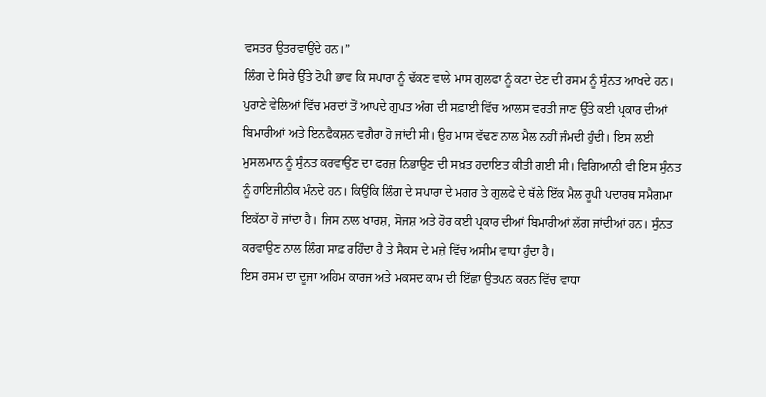ਵਸਤਰ ਉਤਰਵਾਉਂਦੇ ਹਨ।”
ਲਿੰਗ ਦੇ ਸਿਰੇ ਉੱਤੇ ਟੋਪੀ ਭਾਵ ਕਿ ਸਪਾਰਾ ਨੂੰ ਢੱਕਣ ਵਾਲੇ ਮਾਸ ਗੁਲਫਾ ਨੂੰ ਕਟਾ ਦੇਣ ਦੀ ਰਸਮ ਨੂੰ ਸੁੰਨਤ ਆਖਦੇ ਹਨ। ਪੁਰਾਣੇ ਵੇਲਿਆਂ ਵਿੱਚ ਮਰਦਾਂ ਤੋਂ ਆਪਦੇ ਗੁਪਤ ਅੰਗ ਦੀ ਸਫ਼ਾਈ ਵਿੱਚ ਆਲਸ ਵਰਤੀ ਜਾਣ ਉੱਤੇ ਕਈ ਪ੍ਰਕਾਰ ਦੀਆਂ ਬਿਮਾਰੀਆਂ ਅਤੇ ਇਨਫੈਕਸ਼ਨ ਵਗੈਰਾ ਹੋ ਜਾਂਦੀ ਸੀ। ਉਹ ਮਾਸ ਵੱਢਣ ਨਾਲ ਮੈਲ ਨਹੀਂ ਜੰਮਦੀ ਹੁੰਦੀ। ਇਸ ਲਈ ਮੁਸਲਮਾਨ ਨੂੰ ਸੁੰਨਤ ਕਰਵਾਉਂਣ ਦਾ ਫਰਜ਼ ਨਿਭਾਉਣ ਦੀ ਸਖ਼ਤ ਹਦਾਇਤ ਕੀਤੀ ਗਈ ਸੀ। ਵਿਗਿਆਨੀ ਵੀ ਇਸ ਸੁੰਨਤ ਨੂੰ ਹਾਇਜੀਨੀਕ ਮੰਨਦੇ ਹਨ। ਕਿਉਂਕਿ ਲਿੰਗ ਦੇ ਸਪਾਰਾ ਦੇ ਮਗਰ ਤੇ ਗੁਲਫੇ ਦੇ ਥੱਲੇ ਇੱਕ ਮੈਲ ਰੂਪੀ ਪਦਾਰਥ ਸਮੈਗਮਾ ਇਕੱਠਾ ਹੋ ਜਾਂਦਾ ਹੈ। ਜਿਸ ਨਾਲ ਖਾਰਸ਼, ਸੋਜਸ਼ ਅਤੇ ਹੋਰ ਕਈ ਪ੍ਰਕਾਰ ਦੀਆਂ ਬਿਮਾਰੀਆਂ ਲੱਗ ਜਾਂਦੀਆਂ ਹਨ। ਸੁੰਨਤ ਕਰਵਾਉਣ ਨਾਲ ਲਿੰਗ ਸਾਫ਼ ਰਹਿੰਦਾ ਹੈ ਤੇ ਸੈਕਸ ਦੇ ਮਜ਼ੇ ਵਿੱਚ ਅਸੀਮ ਵਾਧਾ ਹੁੰਦਾ ਹੈ।
ਇਸ ਰਸਮ ਦਾ ਦੂਜਾ ਅਹਿਮ ਕਾਰਜ ਅਤੇ ਮਕਸਦ ਕਾਮ ਦੀ ਇੱਛਾ ਉਤਪਨ ਕਰਨ ਵਿੱਚ ਵਾਧਾ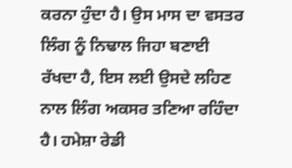ਕਰਨਾ ਹੁੰਦਾ ਹੈ। ਉਸ ਮਾਸ ਦਾ ਵਸਤਰ ਲਿੰਗ ਨੂੰ ਨਿਢਾਲ ਜਿਹਾ ਬਣਾਈ ਰੱਖਦਾ ਹੈ, ਇਸ ਲਈ ਉਸਦੇ ਲਹਿਣ ਨਾਲ ਲਿੰਗ ਅਕਸਰ ਤਣਿਆ ਰਹਿੰਦਾ ਹੈ। ਹਮੇਸ਼ਾ ਰੇਡੀ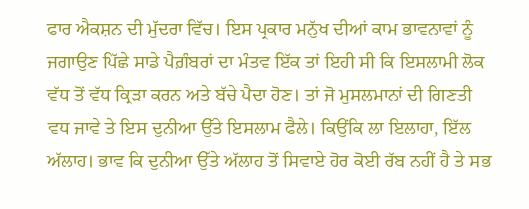ਫਾਰ ਐਕਸ਼ਨ ਦੀ ਮੁੱਦਰਾ ਵਿੱਚ। ਇਸ ਪ੍ਰਕਾਰ ਮਨੁੱਖ ਦੀਆਂ ਕਾਮ ਭਾਵਨਾਵਾਂ ਨੂੰ ਜਗਾਉਣ ਪਿੱਛੇ ਸਾਡੇ ਪੈਗ਼ੰਬਰਾਂ ਦਾ ਮੰਤਵ ਇੱਕ ਤਾਂ ਇਹੀ ਸੀ ਕਿ ਇਸਲਾਮੀ ਲੋਕ ਵੱਧ ਤੋਂ ਵੱਧ ਕ੍ਰਿੜਾ ਕਰਨ ਅਤੇ ਬੱਚੇ ਪੈਦਾ ਹੋਣ। ਤਾਂ ਜੋ ਮੁਸਲਮਾਨਾਂ ਦੀ ਗਿਣਤੀ ਵਧ ਜਾਵੇ ਤੇ ਇਸ ਦੁਨੀਆ ਉੱਤੇ ਇਸਲਾਮ ਫੈਲੇ। ਕਿਉਂਕਿ ਲਾ ਇਲਾਹਾ, ਇੱਲ ਅੱਲਾਹ। ਭਾਵ ਕਿ ਦੁਨੀਆ ਉੱਤੇ ਅੱਲਾਹ ਤੋਂ ਸਿਵਾਏ ਹੋਰ ਕੋਈ ਰੱਬ ਨਹੀਂ ਹੈ ਤੇ ਸਭ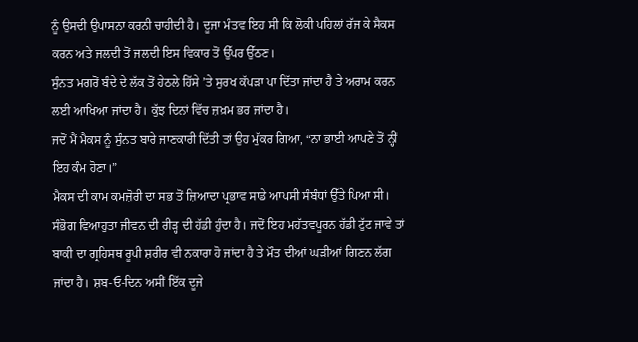ਨੂੰ ਉਸਦੀ ਉਪਾਸਨਾ ਕਰਨੀ ਚਾਹੀਦੀ ਹੈ। ਦੂਜਾ ਮੰਤਵ ਇਹ ਸੀ ਕਿ ਲੋਕੀ ਪਹਿਲਾਂ ਰੱਜ ਕੇ ਸੈਕਸ ਕਰਨ ਅਤੇ ਜਲਦੀ ਤੋਂ ਜਲਦੀ ਇਸ ਵਿਕਾਰ ਤੋਂ ਉੱਪਰ ਉੱਠਣ।
ਸੁੰਨਤ ਮਗਰੋਂ ਬੰਦੇ ਦੇ ਲੱਕ ਤੋਂ ਹੇਠਲੇ ਹਿੱਸੇ ’ਤੇ ਸੁਰਖ ਕੱਪੜਾ ਪਾ ਦਿੱਤਾ ਜਾਂਦਾ ਹੈ ਤੇ ਅਰਾਮ ਕਰਨ ਲਈ ਆਖਿਆ ਜਾਂਦਾ ਹੈ। ਕੁੱਝ ਦਿਨਾਂ ਵਿੱਚ ਜ਼ਖ਼ਮ ਭਰ ਜਾਂਦਾ ਹੈ।
ਜਦੋਂ ਮੈਂ ਮੈਕਸ ਨੂੰ ਸੁੰਨਤ ਬਾਰੇ ਜਾਣਕਾਰੀ ਦਿੱਤੀ ਤਾਂ ਉਹ ਮੁੱਕਰ ਗਿਆ, “ਨਾ ਭਾਈ ਆਪਣੇ ਤੋਂ ਨ੍ਹੀਂ ਇਹ ਕੰਮ ਹੋਣਾ।”
ਮੈਕਸ ਦੀ ਕਾਮ ਕਮਜ਼ੋਰੀ ਦਾ ਸਭ ਤੋਂ ਜ਼ਿਆਦਾ ਪ੍ਰਭਾਵ ਸਾਡੇ ਆਪਸੀ ਸੰਬੰਧਾਂ ਉੱਤੇ ਪਿਆ ਸੀ। ਸੰਭੋਗ ਵਿਆਹੁਤਾ ਜੀਵਨ ਦੀ ਰੀੜ੍ਹ ਦੀ ਹੱਡੀ ਹੁੰਦਾ ਹੈ। ਜਦੋਂ ਇਹ ਮਹੱਤਵਪੂਰਨ ਹੱਡੀ ਟੁੱਟ ਜਾਵੇ ਤਾਂ ਬਾਕੀ ਦਾ ਗ੍ਰਹਿਸਥ ਰੂਪੀ ਸ਼ਰੀਰ ਵੀ ਨਕਾਰਾ ਹੋ ਜਾਂਦਾ ਹੈ ਤੇ ਮੌਤ ਦੀਆਂ ਘੜੀਆਂ ਗਿਣਨ ਲੱਗ ਜਾਂਦਾ ਹੈ। ਸ਼ਬ-ਓ-ਦਿਨ ਅਸੀਂ ਇੱਕ ਦੂਜੇ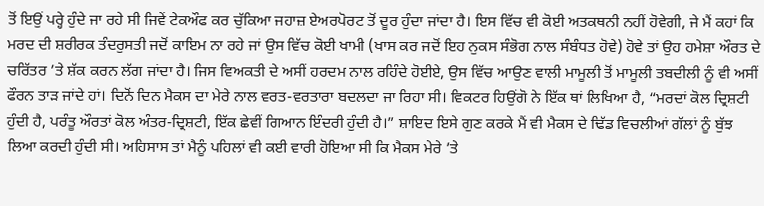ਤੋਂ ਇਉਂ ਪਰ੍ਹੇ ਹੁੰਦੇ ਜਾ ਰਹੇ ਸੀ ਜਿਵੇਂ ਟੇਕਔਫ ਕਰ ਚੁੱਕਿਆ ਜਹਾਜ਼ ਏਅਰਪੋਰਟ ਤੋਂ ਦੂਰ ਹੁੰਦਾ ਜਾਂਦਾ ਹੈ। ਇਸ ਵਿੱਚ ਵੀ ਕੋਈ ਅਤਕਥਨੀ ਨਹੀਂ ਹੋਵੇਗੀ, ਜੇ ਮੈਂ ਕਹਾਂ ਕਿ ਮਰਦ ਦੀ ਸ਼ਰੀਰਕ ਤੰਦਰੁਸਤੀ ਜਦੋਂ ਕਾਇਮ ਨਾ ਰਹੇ ਜਾਂ ਉਸ ਵਿੱਚ ਕੋਈ ਖਾਮੀ (ਖਾਸ ਕਰ ਜਦੋਂ ਇਹ ਨੁਕਸ ਸੰਭੋਗ ਨਾਲ ਸੰਬੰਧਤ ਹੋਵੇ) ਹੋਵੇ ਤਾਂ ਉਹ ਹਮੇਸ਼ਾ ਔਰਤ ਦੇ ਚਰਿੱਤਰ ’ਤੇ ਸ਼ੱਕ ਕਰਨ ਲੱਗ ਜਾਂਦਾ ਹੈ। ਜਿਸ ਵਿਅਕਤੀ ਦੇ ਅਸੀਂ ਹਰਦਮ ਨਾਲ ਰਹਿੰਦੇ ਹੋਈਏ, ਉਸ ਵਿੱਚ ਆਉਣ ਵਾਲੀ ਮਾਮੂਲੀ ਤੋਂ ਮਾਮੂਲੀ ਤਬਦੀਲੀ ਨੂੰ ਵੀ ਅਸੀਂ ਫੌਰਨ ਤਾੜ ਜਾਂਦੇ ਹਾਂ। ਦਿਨੋਂ ਦਿਨ ਮੈਕਸ ਦਾ ਮੇਰੇ ਨਾਲ ਵਰਤ-ਵਰਤਾਰਾ ਬਦਲਦਾ ਜਾ ਰਿਹਾ ਸੀ। ਵਿਕਟਰ ਹਿਉਂਗੋ ਨੇ ਇੱਕ ਥਾਂ ਲਿਖਿਆ ਹੈ, “ਮਰਦਾਂ ਕੋਲ ਦ੍ਰਿਸ਼ਟੀ ਹੁੰਦੀ ਹੈ, ਪਰੰਤੂ ਔਰਤਾਂ ਕੋਲ ਅੰਤਰ-ਦ੍ਰਿਸ਼ਟੀ, ਇੱਕ ਛੇਵੀਂ ਗਿਆਨ ਇੰਦਰੀ ਹੁੰਦੀ ਹੈ।” ਸ਼ਾਇਦ ਇਸੇ ਗੁਣ ਕਰਕੇ ਮੈਂ ਵੀ ਮੈਕਸ ਦੇ ਢਿੱਡ ਵਿਚਲੀਆਂ ਗੱਲਾਂ ਨੂੰ ਬੁੱਝ ਲਿਆ ਕਰਦੀ ਹੁੰਦੀ ਸੀ। ਅਹਿਸਾਸ ਤਾਂ ਮੈਨੂੰ ਪਹਿਲਾਂ ਵੀ ਕਈ ਵਾਰੀ ਹੋਇਆ ਸੀ ਕਿ ਮੈਕਸ ਮੇਰੇ ’ਤੇ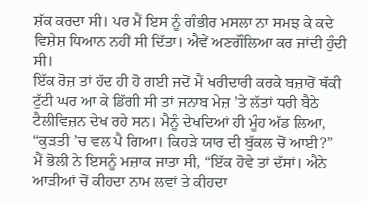ਸ਼ੱਕ ਕਰਦਾ ਸੀ। ਪਰ ਮੈਂ ਇਸ ਨੂੰ ਗੰਭੀਰ ਮਸਲਾ ਨਾ ਸਮਝ ਕੇ ਕਦੇ ਵਿਸ਼ੇਸ਼ ਧਿਆਨ ਨਹੀਂ ਸੀ ਦਿੱਤਾ। ਐਵੇਂ ਅਣਗੌਲਿਆ ਕਰ ਜਾਂਦੀ ਹੁੰਦੀ ਸੀ।
ਇੱਕ ਰੋਜ਼ ਤਾਂ ਹੱਦ ਹੀ ਹੋ ਗਈ ਜਦੋਂ ਮੈਂ ਖਰੀਦਾਰੀ ਕਰਕੇ ਬਜ਼ਾਰੋਂ ਥੱਕੀ ਟੁੱਟੀ ਘਰ ਆ ਕੇ ਡਿੱਗੀ ਸੀ ਤਾਂ ਜਨਾਬ ਮੇਜ਼ ’ਤੇ ਲੱਤਾਂ ਧਰੀ ਬੈਠੇ ਟੈਲੀਵਿਜ਼ਨ ਦੇਖ ਰਹੇ ਸਨ। ਮੈਨੂੰ ਦੇਖਦਿਆਂ ਹੀ ਮੂੰਹ ਅੱਡ ਲਿਆ, “ਕੁੜਤੀ ’ਚ ਵਲ ਪੈ ਗਿਆ। ਕਿਹੜੇ ਯਾਰ ਦੀ ਬੁੱਕਲ ਚੋਂ ਆਈ?”
ਮੈਂ ਭੋਲੀ ਨੇ ਇਸਨੂੰ ਮਜ਼ਾਕ ਜਾਤਾ ਸੀ, “ਇੱਕ ਹੋਵੇ ਤਾਂ ਦੱਸਾਂ। ਐਨੇ ਆੜੀਆਂ ਚੋਂ ਕੀਹਦਾ ਨਾਮ ਲਵਾਂ ਤੇ ਕੀਹਦਾ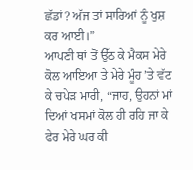ਛੱਡਾਂ? ਅੱਜ ਤਾਂ ਸਾਰਿਆਂ ਨੂੰ ਖੁਸ਼ ਕਰ ਆਈ।”
ਆਪਣੀ ਥਾਂ ਤੋਂ ਉੱਠ ਕੇ ਮੈਕਸ ਮੇਰੇ ਕੋਲ ਆਇਆ ਤੇ ਮੇਰੇ ਮੂੰਹ ’ਤੇ ਵੱਟ ਕੇ ਚਪੇੜ ਮਾਰੀ, “ਜਾਹ, ਉਹਨਾਂ ਮਾਂ ਦਿਆਂ ਖਸਮਾਂ ਕੋਲ ਹੀ ਰਹਿ ਜਾ ਕੇ ਫੇਰ ਮੇਰੇ ਘਰ ਕੀ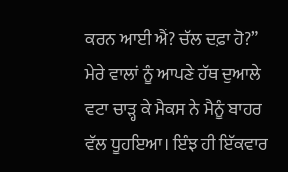ਕਰਨ ਆਈ ਐਂ? ਚੱਲ ਦਫ਼ਾ ਹੋ?”
ਮੇਰੇ ਵਾਲਾਂ ਨੂੰ ਆਪਣੇ ਹੱਥ ਦੁਆਲੇ ਵਟਾ ਚਾੜ੍ਹ ਕੇ ਮੈਕਸ ਨੇ ਮੈਨੂੰ ਬਾਹਰ ਵੱਲ ਧੂਹਇਆ। ਇੰਝ ਹੀ ਇੱਕਵਾਰ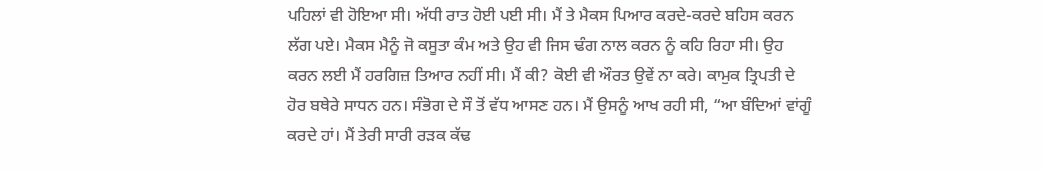ਪਹਿਲਾਂ ਵੀ ਹੋਇਆ ਸੀ। ਅੱਧੀ ਰਾਤ ਹੋਈ ਪਈ ਸੀ। ਮੈਂ ਤੇ ਮੈਕਸ ਪਿਆਰ ਕਰਦੇ-ਕਰਦੇ ਬਹਿਸ ਕਰਨ ਲੱਗ ਪਏ। ਮੈਕਸ ਮੈਨੂੰ ਜੋ ਕਸੂਤਾ ਕੰਮ ਅਤੇ ਉਹ ਵੀ ਜਿਸ ਢੰਗ ਨਾਲ ਕਰਨ ਨੂੰ ਕਹਿ ਰਿਹਾ ਸੀ। ਉਹ ਕਰਨ ਲਈ ਮੈਂ ਹਰਗਿਜ਼ ਤਿਆਰ ਨਹੀਂ ਸੀ। ਮੈਂ ਕੀ? ਕੋਈ ਵੀ ਔਰਤ ਉਵੇਂ ਨਾ ਕਰੇ। ਕਾਮੁਕ ਤ੍ਰਿਪਤੀ ਦੇ ਹੋਰ ਬਥੇਰੇ ਸਾਧਨ ਹਨ। ਸੰਭੋਗ ਦੇ ਸੌ ਤੋਂ ਵੱਧ ਆਸਣ ਹਨ। ਮੈਂ ਉਸਨੂੰ ਆਖ ਰਹੀ ਸੀ, “ਆ ਬੰਦਿਆਂ ਵਾਂਗੂੰ ਕਰਦੇ ਹਾਂ। ਮੈਂ ਤੇਰੀ ਸਾਰੀ ਰੜਕ ਕੱਢ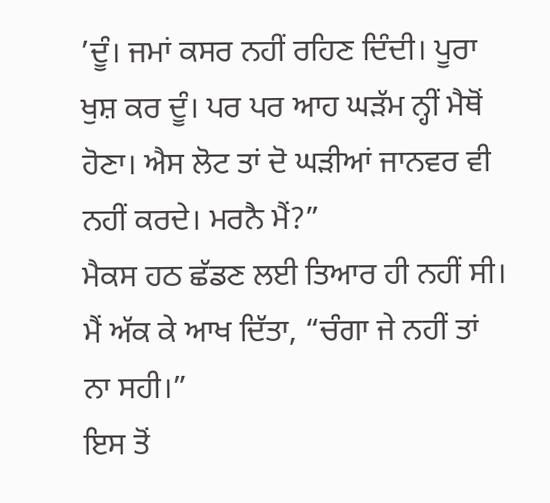’ਦੂੰ। ਜਮਾਂ ਕਸਰ ਨਹੀਂ ਰਹਿਣ ਦਿੰਦੀ। ਪੂਰਾ ਖੁਸ਼ ਕਰ ਦੂੰ। ਪਰ ਪਰ ਆਹ ਘੜੱਮ ਨ੍ਹੀਂ ਮੈਥੋਂ ਹੋਣਾ। ਐਸ ਲੋਟ ਤਾਂ ਦੋ ਘੜੀਆਂ ਜਾਨਵਰ ਵੀ ਨਹੀਂ ਕਰਦੇ। ਮਰਨੈ ਮੈਂ?”
ਮੈਕਸ ਹਠ ਛੱਡਣ ਲਈ ਤਿਆਰ ਹੀ ਨਹੀਂ ਸੀ। ਮੈਂ ਅੱਕ ਕੇ ਆਖ ਦਿੱਤਾ, “ਚੰਗਾ ਜੇ ਨਹੀਂ ਤਾਂ ਨਾ ਸਹੀ।”
ਇਸ ਤੋਂ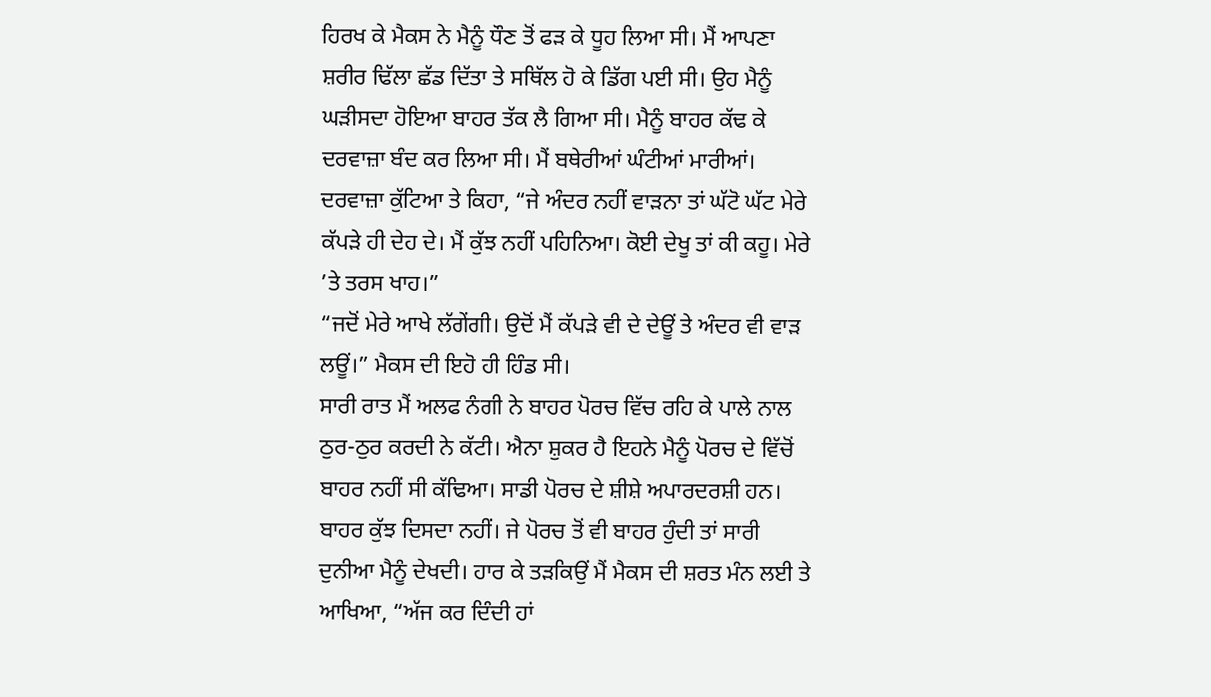ਹਿਰਖ ਕੇ ਮੈਕਸ ਨੇ ਮੈਨੂੰ ਧੌਣ ਤੋਂ ਫੜ ਕੇ ਧੂਹ ਲਿਆ ਸੀ। ਮੈਂ ਆਪਣਾ ਸ਼ਰੀਰ ਢਿੱਲਾ ਛੱਡ ਦਿੱਤਾ ਤੇ ਸਥਿੱਲ ਹੋ ਕੇ ਡਿੱਗ ਪਈ ਸੀ। ਉਹ ਮੈਨੂੰ ਘੜੀਸਦਾ ਹੋਇਆ ਬਾਹਰ ਤੱਕ ਲੈ ਗਿਆ ਸੀ। ਮੈਨੂੰ ਬਾਹਰ ਕੱਢ ਕੇ ਦਰਵਾਜ਼ਾ ਬੰਦ ਕਰ ਲਿਆ ਸੀ। ਮੈਂ ਬਥੇਰੀਆਂ ਘੰਟੀਆਂ ਮਾਰੀਆਂ। ਦਰਵਾਜ਼ਾ ਕੁੱਟਿਆ ਤੇ ਕਿਹਾ, “ਜੇ ਅੰਦਰ ਨਹੀਂ ਵਾੜਨਾ ਤਾਂ ਘੱਟੋ ਘੱਟ ਮੇਰੇ ਕੱਪੜੇ ਹੀ ਦੇਹ ਦੇ। ਮੈਂ ਕੁੱਝ ਨਹੀਂ ਪਹਿਨਿਆ। ਕੋਈ ਦੇਖੂ ਤਾਂ ਕੀ ਕਹੂ। ਮੇਰੇ ’ਤੇ ਤਰਸ ਖਾਹ।”
“ਜਦੋਂ ਮੇਰੇ ਆਖੇ ਲੱਗੇਂਗੀ। ਉਦੋਂ ਮੈਂ ਕੱਪੜੇ ਵੀ ਦੇ ਦੇਊਂ ਤੇ ਅੰਦਰ ਵੀ ਵਾੜ ਲਊਂ।” ਮੈਕਸ ਦੀ ਇਹੋ ਹੀ ਹਿੰਡ ਸੀ।
ਸਾਰੀ ਰਾਤ ਮੈਂ ਅਲਫ ਨੰਗੀ ਨੇ ਬਾਹਰ ਪੋਰਚ ਵਿੱਚ ਰਹਿ ਕੇ ਪਾਲੇ ਨਾਲ ਠੁਰ-ਠੁਰ ਕਰਦੀ ਨੇ ਕੱਟੀ। ਐਨਾ ਸ਼ੁਕਰ ਹੈ ਇਹਨੇ ਮੈਨੂੰ ਪੋਰਚ ਦੇ ਵਿੱਚੋਂ ਬਾਹਰ ਨਹੀਂ ਸੀ ਕੱਢਿਆ। ਸਾਡੀ ਪੋਰਚ ਦੇ ਸ਼ੀਸ਼ੇ ਅਪਾਰਦਰਸ਼ੀ ਹਨ। ਬਾਹਰ ਕੁੱਝ ਦਿਸਦਾ ਨਹੀਂ। ਜੇ ਪੋਰਚ ਤੋਂ ਵੀ ਬਾਹਰ ਹੁੰਦੀ ਤਾਂ ਸਾਰੀ ਦੁਨੀਆ ਮੈਨੂੰ ਦੇਖਦੀ। ਹਾਰ ਕੇ ਤੜਕਿਉਂ ਮੈਂ ਮੈਕਸ ਦੀ ਸ਼ਰਤ ਮੰਨ ਲਈ ਤੇ ਆਖਿਆ, “ਅੱਜ ਕਰ ਦਿੰਦੀ ਹਾਂ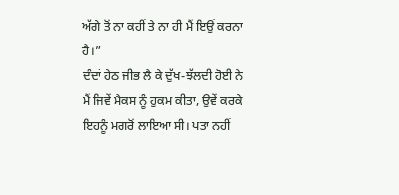ਅੱਗੇ ਤੋਂ ਨਾ ਕਹੀਂ ਤੇ ਨਾ ਹੀ ਮੈਂ ਇਉਂ ਕਰਨਾ ਹੈ।”
ਦੰਦਾਂ ਹੇਠ ਜੀਭ ਲੈ ਕੇ ਦੁੱਖ-ਝੱਲਦੀ ਹੋਈ ਨੇ ਮੈਂ ਜਿਵੇਂ ਮੈਕਸ ਨੂੰ ਹੁਕਮ ਕੀਤਾ, ਉਵੇਂ ਕਰਕੇ ਇਹਨੂੰ ਮਗਰੋਂ ਲਾਇਆ ਸੀ। ਪਤਾ ਨਹੀਂ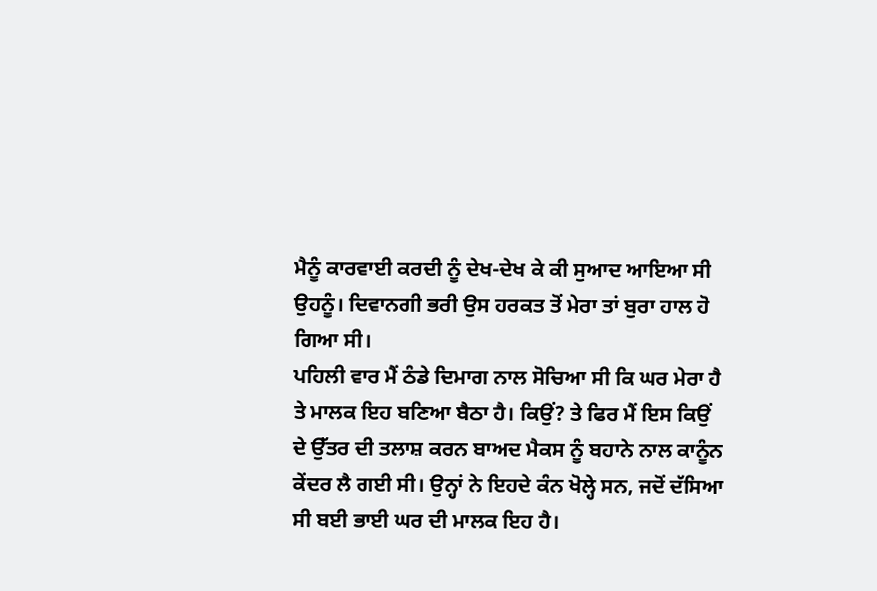ਮੈਨੂੰ ਕਾਰਵਾਈ ਕਰਦੀ ਨੂੰ ਦੇਖ-ਦੇਖ ਕੇ ਕੀ ਸੁਆਦ ਆਇਆ ਸੀ ਉਹਨੂੰ। ਦਿਵਾਨਗੀ ਭਰੀ ਉਸ ਹਰਕਤ ਤੋਂ ਮੇਰਾ ਤਾਂ ਬੁਰਾ ਹਾਲ ਹੋ ਗਿਆ ਸੀ।
ਪਹਿਲੀ ਵਾਰ ਮੈਂ ਠੰਡੇ ਦਿਮਾਗ ਨਾਲ ਸੋਚਿਆ ਸੀ ਕਿ ਘਰ ਮੇਰਾ ਹੈ ਤੇ ਮਾਲਕ ਇਹ ਬਣਿਆ ਬੈਠਾ ਹੈ। ਕਿਉਂ? ਤੇ ਫਿਰ ਮੈਂ ਇਸ ਕਿਉਂ ਦੇ ਉੱਤਰ ਦੀ ਤਲਾਸ਼ ਕਰਨ ਬਾਅਦ ਮੈਕਸ ਨੂੰ ਬਹਾਨੇ ਨਾਲ ਕਾਨੂੰਨ ਕੇਂਦਰ ਲੈ ਗਈ ਸੀ। ਉਨ੍ਹਾਂ ਨੇ ਇਹਦੇ ਕੰਨ ਖੋਲ੍ਹੇ ਸਨ, ਜਦੋਂ ਦੱਸਿਆ ਸੀ ਬਈ ਭਾਈ ਘਰ ਦੀ ਮਾਲਕ ਇਹ ਹੈ।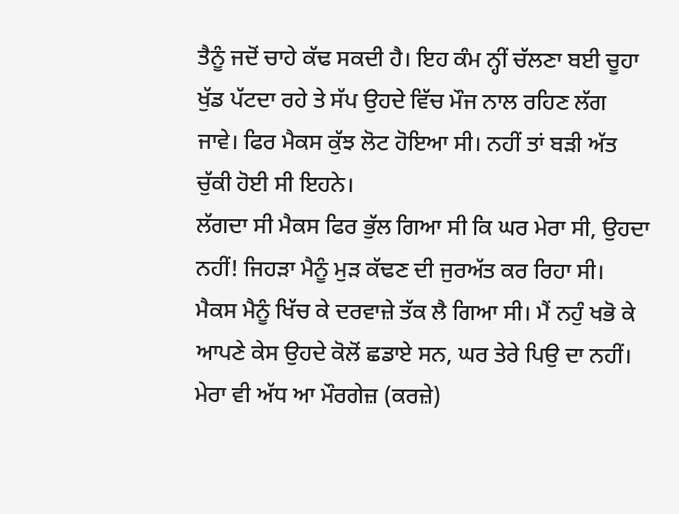ਤੈਨੂੰ ਜਦੋਂ ਚਾਹੇ ਕੱਢ ਸਕਦੀ ਹੈ। ਇਹ ਕੰਮ ਨ੍ਹੀਂ ਚੱਲਣਾ ਬਈ ਚੂਹਾ ਖੁੱਡ ਪੱਟਦਾ ਰਹੇ ਤੇ ਸੱਪ ਉਹਦੇ ਵਿੱਚ ਮੌਜ ਨਾਲ ਰਹਿਣ ਲੱਗ ਜਾਵੇ। ਫਿਰ ਮੈਕਸ ਕੁੱਝ ਲੋਟ ਹੋਇਆ ਸੀ। ਨਹੀਂ ਤਾਂ ਬੜੀ ਅੱਤ ਚੁੱਕੀ ਹੋਈ ਸੀ ਇਹਨੇ।
ਲੱਗਦਾ ਸੀ ਮੈਕਸ ਫਿਰ ਭੁੱਲ ਗਿਆ ਸੀ ਕਿ ਘਰ ਮੇਰਾ ਸੀ, ਉਹਦਾ ਨਹੀਂ! ਜਿਹੜਾ ਮੈਨੂੰ ਮੁੜ ਕੱਢਣ ਦੀ ਜੁਰਅੱਤ ਕਰ ਰਿਹਾ ਸੀ। ਮੈਕਸ ਮੈਨੂੰ ਖਿੱਚ ਕੇ ਦਰਵਾਜ਼ੇ ਤੱਕ ਲੈ ਗਿਆ ਸੀ। ਮੈਂ ਨਹੁੰ ਖਭੋ ਕੇ ਆਪਣੇ ਕੇਸ ਉਹਦੇ ਕੋਲੋਂ ਛਡਾਏ ਸਨ, ਘਰ ਤੇਰੇ ਪਿਉ ਦਾ ਨਹੀਂ। ਮੇਰਾ ਵੀ ਅੱਧ ਆ ਮੌਰਗੇਜ਼ (ਕਰਜ਼ੇ)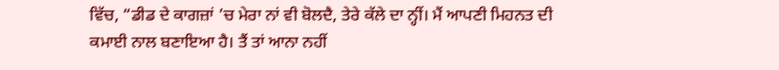ਵਿੱਚ, “ਡੀਡ ਦੇ ਕਾਗਜ਼ਾਂ ’ਚ ਮੇਰਾ ਨਾਂ ਵੀ ਬੋਲਦੈ, ਤੇਰੇ ਕੱਲੇ ਦਾ ਨ੍ਹੀਂ। ਮੈਂ ਆਪਣੀ ਮਿਹਨਤ ਦੀ ਕਮਾਈ ਨਾਲ ਬਣਾਇਆ ਹੈ। ਤੈਂ ਤਾਂ ਆਨਾ ਨਹੀਂ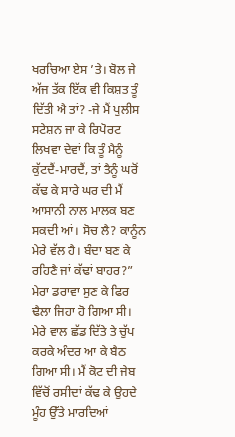ਖਰਚਿਆ ਏਸ ’ਤੇ। ਬੋਲ ਜੇ ਅੱਜ ਤੱਕ ਇੱਕ ਵੀ ਕਿਸ਼ਤ ਤੂੰ ਦਿੱਤੀ ਐ ਤਾਂ? -ਜੇ ਮੈਂ ਪੁਲੀਸ ਸਟੇਸ਼ਨ ਜਾ ਕੇ ਰਿਪੋਰਟ ਲਿਖਵਾ ਦੇਵਾਂ ਕਿ ਤੂੰ ਮੈਨੂੰ ਕੁੱਟਦੈਂ-ਮਾਰਦੈਂ, ਤਾਂ ਤੈਨੂੰ ਘਰੋਂ ਕੱਢ ਕੇ ਸਾਰੇ ਘਰ ਦੀ ਮੈਂ ਆਸਾਨੀ ਨਾਲ ਮਾਲਕ ਬਣ ਸਕਦੀ ਆਂ। ਸੋਚ ਲੈ? ਕਾਨੂੰਨ ਮੇਰੇ ਵੱਲ ਹੈ। ਬੰਦਾ ਬਣ ਕੇ ਰਹਿਣੈ ਜਾਂ ਕੱਢਾਂ ਬਾਹਰ?”
ਮੇਰਾ ਡਰਾਵਾ ਸੁਣ ਕੇ ਫਿਰ ਢੈਲਾ ਜਿਹਾ ਹੋ ਗਿਆ ਸੀ। ਮੇਰੇ ਵਾਲ ਛੱਡ ਦਿੱਤੇ ਤੇ ਚੁੱਪ ਕਰਕੇ ਅੰਦਰ ਆ ਕੇ ਬੈਠ ਗਿਆ ਸੀ। ਮੈਂ ਕੋਟ ਦੀ ਜੇਬ ਵਿੱਚੋਂ ਰਸੀਦਾਂ ਕੱਢ ਕੇ ਉਹਦੇ ਮੂੰਹ ਉੱਤੇ ਮਾਰਦਿਆਂ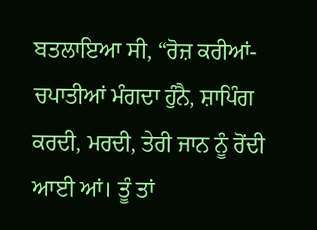ਬਤਲਾਇਆ ਸੀ, “ਰੋਜ਼ ਕਰੀਆਂ-ਚਪਾਤੀਆਂ ਮੰਗਦਾ ਹੁੰਨੈ, ਸ਼ਾਪਿੰਗ ਕਰਦੀ, ਮਰਦੀ, ਤੇਰੀ ਜਾਨ ਨੂੰ ਰੋਂਦੀ ਆਈ ਆਂ। ਤੂੰ ਤਾਂ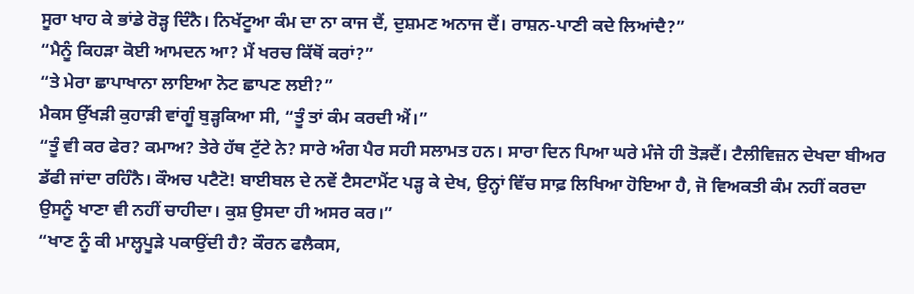ਸੂਰਾ ਖਾਹ ਕੇ ਭਾਂਡੇ ਰੋੜ੍ਹ ਦਿੰਨੈ। ਨਿਖੱਟੂਆ ਕੰਮ ਦਾ ਨਾ ਕਾਜ ਦੈਂ, ਦੁਸ਼ਮਣ ਅਨਾਜ ਦੈਂ। ਰਾਸ਼ਨ-ਪਾਣੀ ਕਦੇ ਲਿਆਂਦੈ?”
“ਮੈਨੂੰ ਕਿਹੜਾ ਕੋਈ ਆਮਦਨ ਆ? ਮੈਂ ਖਰਚ ਕਿੱਥੋਂ ਕਰਾਂ?”
“ਤੇ ਮੇਰਾ ਛਾਪਾਖਾਨਾ ਲਾਇਆ ਨੋਟ ਛਾਪਣ ਲਈ?”
ਮੈਕਸ ਉੱਖੜੀ ਕੁਹਾੜੀ ਵਾਂਗੂੰ ਬੁੜ੍ਹਕਿਆ ਸੀ, “ਤੂੰ ਤਾਂ ਕੰਮ ਕਰਦੀ ਐਂ।”
“ਤੂੰ ਵੀ ਕਰ ਫੇਰ? ਕਮਾਅ? ਤੇਰੇ ਹੱਥ ਟੁੱਟੇ ਨੇ? ਸਾਰੇ ਅੰਗ ਪੈਰ ਸਹੀ ਸਲਾਮਤ ਹਨ। ਸਾਰਾ ਦਿਨ ਪਿਆ ਘਰੇ ਮੰਜੇ ਹੀ ਤੋੜਦੈਂ। ਟੈਲੀਵਿਜ਼ਨ ਦੇਖਦਾ ਬੀਅਰ ਡੱਫੀ ਜਾਂਦਾ ਰਹਿੰਨੈ। ਕੌਅਚ ਪਟੈਟੋ! ਬਾਈਬਲ ਦੇ ਨਵੇਂ ਟੈਸਟਾਮੈਂਟ ਪੜ੍ਹ ਕੇ ਦੇਖ, ਉਨ੍ਹਾਂ ਵਿੱਚ ਸਾਫ਼ ਲਿਖਿਆ ਹੋਇਆ ਹੈ, ਜੋ ਵਿਅਕਤੀ ਕੰਮ ਨਹੀਂ ਕਰਦਾ ਉਸਨੂੰ ਖਾਣਾ ਵੀ ਨਹੀਂ ਚਾਹੀਦਾ। ਕੁਸ਼ ਉਸਦਾ ਹੀ ਅਸਰ ਕਰ।”
“ਖਾਣ ਨੂੰ ਕੀ ਮਾਲ੍ਹਪੂੜੇ ਪਕਾਉਂਦੀ ਹੈ? ਕੌਰਨ ਫਲੈਕਸ,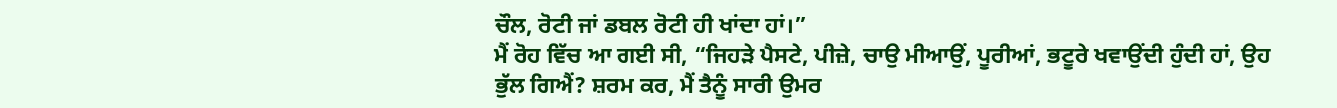ਚੌਲ, ਰੋਟੀ ਜਾਂ ਡਬਲ ਰੋਟੀ ਹੀ ਖਾਂਦਾ ਹਾਂ।”
ਮੈਂ ਰੋਹ ਵਿੱਚ ਆ ਗਈ ਸੀ, “ਜਿਹੜੇ ਪੈਸਟੇ, ਪੀਜ਼ੇ, ਚਾਉ ਮੀਆਉਂ, ਪੂਰੀਆਂ, ਭਟੂਰੇ ਖਵਾਉਂਦੀ ਹੁੰਦੀ ਹਾਂ, ਉਹ ਭੁੱਲ ਗਿਐਂ? ਸ਼ਰਮ ਕਰ, ਮੈਂ ਤੈਨੂੰ ਸਾਰੀ ਉਮਰ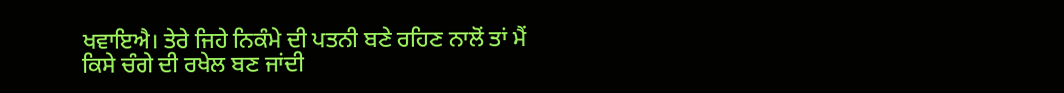ਖਵਾਇਐ। ਤੇਰੇ ਜਿਹੇ ਨਿਕੰਮੇ ਦੀ ਪਤਨੀ ਬਣੇ ਰਹਿਣ ਨਾਲੋਂ ਤਾਂ ਮੈਂ ਕਿਸੇ ਚੰਗੇ ਦੀ ਰਖੇਲ ਬਣ ਜਾਂਦੀ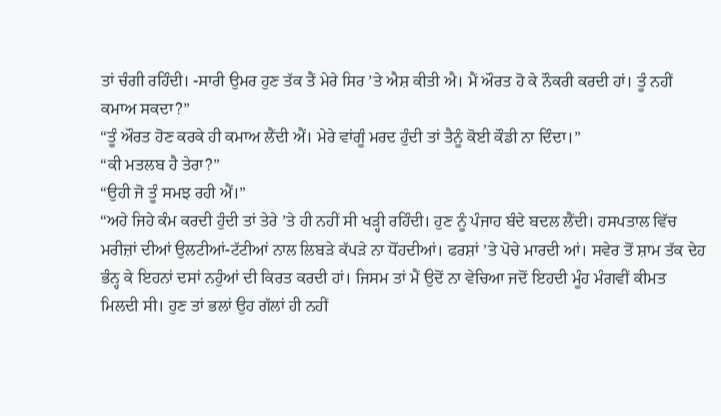ਤਾਂ ਚੰਗੀ ਰਹਿੰਦੀ। -ਸਾਰੀ ਉਮਰ ਹੁਣ ਤੱਕ ਤੈਂ ਮੇਰੇ ਸਿਰ ’ਤੇ ਐਸ਼ ਕੀਤੀ ਐ। ਮੈਂ ਔਰਤ ਹੋ ਕੇ ਨੌਕਰੀ ਕਰਦੀ ਹਾਂ। ਤੂੰ ਨਹੀਂ ਕਮਾਅ ਸਕਦਾ?”
“ਤੂੰ ਔਰਤ ਹੋਣ ਕਰਕੇ ਹੀ ਕਮਾਅ ਲੈਂਦੀ ਐਂ। ਮੇਰੇ ਵਾਂਗੂੰ ਮਰਦ ਹੁੰਦੀ ਤਾਂ ਤੈਨੂੰ ਕੋਈ ਕੌਡੀ ਨਾ ਦਿੰਦਾ।”
“ਕੀ ਮਤਲਬ ਹੈ ਤੇਰਾ?”
“ਉਹੀ ਜੋ ਤੂੰ ਸਮਝ ਰਹੀ ਐਂ।”
“ਅਹੇ ਜਿਹੇ ਕੰਮ ਕਰਦੀ ਹੁੰਦੀ ਤਾਂ ਤੇਰੇ ’ਤੇ ਹੀ ਨਹੀਂ ਸੀ ਖੜ੍ਹੀ ਰਹਿੰਦੀ। ਹੁਣ ਨੂੰ ਪੰਜਾਹ ਬੰਦੇ ਬਦਲ ਲੈਂਦੀ। ਹਸਪਤਾਲ ਵਿੱਚ ਮਰੀਜ਼ਾਂ ਦੀਆਂ ਉਲਟੀਆਂ-ਟੱਟੀਆਂ ਨਾਲ ਲਿਬੜੇ ਕੱਪੜੇ ਨਾ ਧੋਂਹਦੀਆਂ। ਫਰਸ਼ਾਂ ’ਤੇ ਪੋਚੇ ਮਾਰਦੀ ਆਂ। ਸਵੇਰ ਤੋਂ ਸ਼ਾਮ ਤੱਕ ਦੇਹ ਭੰਨ੍ਹ ਕੇ ਇਹਨਾਂ ਦਸਾਂ ਨਹੁੰਆਂ ਦੀ ਕਿਰਤ ਕਰਦੀ ਹਾਂ। ਜਿਸਮ ਤਾਂ ਮੈਂ ਉਦੋਂ ਨਾ ਵੇਚਿਆ ਜਦੋਂ ਇਹਦੀ ਮੂੰਹ ਮੰਗਵੀਂ ਕੀਮਤ ਮਿਲਦੀ ਸੀ। ਹੁਣ ਤਾਂ ਭਲਾਂ ਉਹ ਗੱਲਾਂ ਹੀ ਨਹੀਂ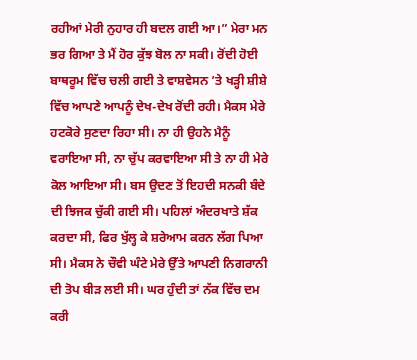ਰਹੀਆਂ ਮੇਰੀ ਨੁਹਾਰ ਹੀ ਬਦਲ ਗਈ ਆ।” ਮੇਰਾ ਮਨ ਭਰ ਗਿਆ ਤੇ ਮੈਂ ਹੋਰ ਕੁੱਝ ਬੋਲ ਨਾ ਸਕੀ। ਰੋਂਦੀ ਹੋਈ ਬਾਥਰੂਮ ਵਿੱਚ ਚਲੀ ਗਈ ਤੇ ਵਾਸ਼ਵੇਸਨ ’ਤੇ ਖੜ੍ਹੀ ਸ਼ੀਸ਼ੇ ਵਿੱਚ ਆਪਣੇ ਆਪਨੂੰ ਦੇਖ-ਦੇਖ ਰੋਂਦੀ ਰਹੀ। ਮੈਕਸ ਮੇਰੇ ਹਟਕੋਰੇ ਸੁਣਦਾ ਰਿਹਾ ਸੀ। ਨਾ ਹੀ ਉਹਨੇ ਮੈਨੂੰ ਵਰਾਇਆ ਸੀ, ਨਾ ਚੁੱਪ ਕਰਵਾਇਆ ਸੀ ਤੇ ਨਾ ਹੀ ਮੇਰੇ ਕੋਲ ਆਇਆ ਸੀ। ਬਸ ਉਦਣ ਤੋਂ ਇਹਦੀ ਸਨਕੀ ਬੰਦੇ ਦੀ ਝਿਜਕ ਚੁੱਕੀ ਗਈ ਸੀ। ਪਹਿਲਾਂ ਅੰਦਰਖਾਤੇ ਸ਼ੱਕ ਕਰਦਾ ਸੀ, ਫਿਰ ਖੁੱਲ੍ਹ ਕੇ ਸ਼ਰੇਆਮ ਕਰਨ ਲੱਗ ਪਿਆ ਸੀ। ਮੈਕਸ ਨੇ ਚੌਵੀ ਘੰਟੇ ਮੇਰੇ ਉੱਤੇ ਆਪਣੀ ਨਿਗਰਾਨੀ ਦੀ ਤੋਪ ਬੀੜ ਲਈ ਸੀ। ਘਰ ਹੁੰਦੀ ਤਾਂ ਨੱਕ ਵਿੱਚ ਦਮ ਕਰੀ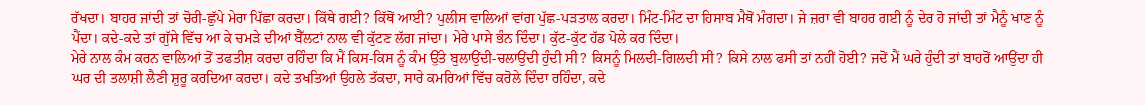ਰੱਖਦਾ। ਬਾਹਰ ਜਾਂਦੀ ਤਾਂ ਚੋਰੀ-ਛੁੱਪੇ ਮੇਰਾ ਪਿੱਛਾ ਕਰਦਾ। ਕਿੱਥੇ ਗਈ? ਕਿੱਥੋਂ ਆਈ? ਪੁਲੀਸ ਵਾਲਿਆਂ ਵਾਂਗ ਪੁੱਛ-ਪੜਤਾਲ ਕਰਦਾ। ਮਿੰਟ-ਮਿੰਟ ਦਾ ਹਿਸਾਬ ਮੈਥੋਂ ਮੰਗਦਾ। ਜੇ ਜ਼ਰਾ ਵੀ ਬਾਹਰ ਗਈ ਨੂੰ ਦੇਰ ਹੋ ਜਾਂਦੀ ਤਾਂ ਮੈਨੂੰ ਖਾਣ ਨੂੰ ਪੈਂਦਾ। ਕਦੇ-ਕਦੇ ਤਾਂ ਗੁੱਸੇ ਵਿੱਚ ਆ ਕੇ ਚਮੜੇ ਦੀਆਂ ਬੈੱਲਟਾਂ ਨਾਲ ਵੀ ਕੁੱਟਣ ਲੱਗ ਜਾਂਦਾ। ਮੇਰੇ ਪਾਸੇ ਭੰਨ ਦਿੰਦਾ। ਕੁੱਟ-ਕੁੱਟ ਹੱਡ ਪੋਲੇ ਕਰ ਦਿੰਦਾ।
ਮੇਰੇ ਨਾਲ ਕੰਮ ਕਰਨ ਵਾਲਿਆਂ ਤੋਂ ਤਫਤੀਸ਼ ਕਰਦਾ ਰਹਿੰਦਾ ਕਿ ਮੈਂ ਕਿਸ-ਕਿਸ ਨੂੰ ਕੰਮ ਉੱਤੇ ਬੁਲਾਉਂਦੀ-ਚਲਾਉਂਦੀ ਹੁੰਦੀ ਸੀ? ਕਿਸਨੂੰ ਮਿਲਦੀ-ਗਿਲਦੀ ਸੀ? ਕਿਸੇ ਨਾਲ ਫਸੀ ਤਾਂ ਨਹੀਂ ਹੋਈ? ਜਦੋਂ ਮੈਂ ਘਰੇ ਹੁੰਦੀ ਤਾਂ ਬਾਹਰੋਂ ਆਉਂਦਾ ਹੀ ਘਰ ਦੀ ਤਲਾਸ਼ੀ ਲੈਣੀ ਸ਼ੁਰੂ ਕਰਦਿਆ ਕਰਦਾ। ਕਦੇ ਤਖਤਿਆਂ ਉਹਲੇ ਤੱਕਦਾ, ਸਾਰੇ ਕਮਰਿਆਂ ਵਿੱਚ ਕਰੋਲੇ ਦਿੰਦਾ ਰਹਿੰਦਾ, ਕਦੇ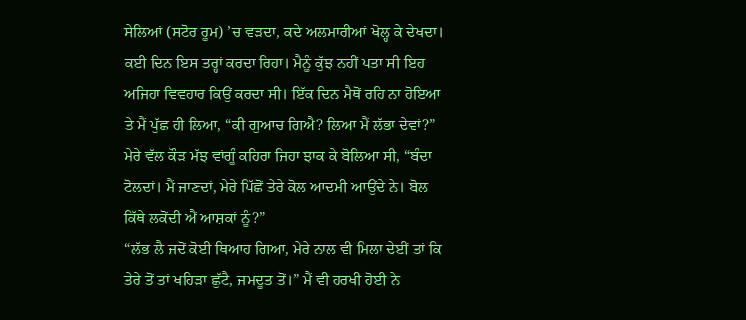ਸੇਲਿਆਂ (ਸਟੋਰ ਰੂਮ) ’ਚ ਵੜਦਾ, ਕਦੇ ਅਲਮਾਰੀਆਂ ਖੋਲ੍ਹ ਕੇ ਦੇਖਦਾ। ਕਈ ਦਿਨ ਇਸ ਤਰ੍ਹਾਂ ਕਰਦਾ ਰਿਹਾ। ਮੈਨੂੰ ਕੁੱਝ ਨਹੀਂ ਪਤਾ ਸੀ ਇਹ ਅਜਿਹਾ ਵਿਵਹਾਰ ਕਿਉਂ ਕਰਦਾ ਸੀ। ਇੱਕ ਦਿਨ ਮੈਥੋਂ ਰਹਿ ਨਾ ਹੋਇਆ ਤੇ ਮੈਂ ਪੁੱਛ ਹੀ ਲਿਆ, “ਕੀ ਗੁਆਚ ਗਿਐ? ਲਿਆ ਮੈਂ ਲੱਭਾ ਦੇਵਾਂ?”
ਮੇਰੇ ਵੱਲ ਕੌੜ ਮੱਝ ਵਾਂਗੂੰ ਕਹਿਰਾ ਜਿਹਾ ਝਾਕ ਕੇ ਬੋਲਿਆ ਸੀ, “ਬੰਦਾ ਟੋਲਦਾਂ। ਮੈਂ ਜਾਣਦਾਂ, ਮੇਰੇ ਪਿੱਛੋਂ ਤੇਰੇ ਕੋਲ ਆਦਮੀ ਆਉਂਦੇ ਨੇ। ਬੋਲ ਕਿੱਥੇ ਲਕੋਂਦੀ ਐਂ ਆਸ਼ਕਾਂ ਨੂੰ?”
“ਲੱਭ ਲੈ ਜਦੋਂ ਕੋਈ ਥਿਆਹ ਗਿਆ, ਮੇਰੇ ਨਾਲ ਵੀ ਮਿਲਾ ਦੇਈਂ ਤਾਂ ਕਿ ਤੇਰੇ ਤੋਂ ਤਾਂ ਖਹਿੜਾ ਛੁੱਟੈ, ਜਮਦੂਤ ਤੋਂ।” ਮੈਂ ਵੀ ਹਰਖੀ ਹੋਈ ਨੇ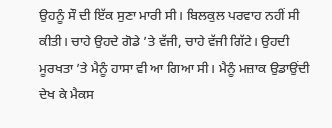ਉਹਨੂੰ ਸੌ ਦੀ ਇੱਕ ਸੁਣਾ ਮਾਰੀ ਸੀ। ਬਿਲਕੁਲ ਪਰਵਾਹ ਨਹੀਂ ਸੀ ਕੀਤੀ। ਚਾਹੇ ਉਹਦੇ ਗੋਡੇ ’ਤੇ ਵੱਜੀ, ਚਾਹੇ ਵੱਜੀ ਗਿੱਟੇ। ਉਹਦੀ ਮੂਰਖਤਾ ’ਤੇ ਮੈਨੂੰ ਹਾਸਾ ਵੀ ਆ ਗਿਆ ਸੀ। ਮੈਨੂੰ ਮਜ਼ਾਕ ਉਡਾਉਂਦੀ ਦੇਖ ਕੇ ਮੈਕਸ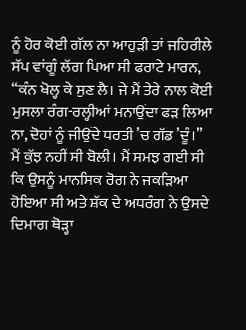ਨੂੰ ਹੋਰ ਕੋਈ ਗੱਲ ਨਾ ਆਹੁੜੀ ਤਾਂ ਜਹਿਰੀਲੇ ਸੱਪ ਵਾਂਗੂੰ ਲੱਗ ਪਿਆ ਸੀ ਫਰਾਟੇ ਮਾਰਨ, “ਕੰਨ ਖੋਲ੍ਹ ਕੇ ਸੁਣ ਲੈ। ਜੇ ਮੈਂ ਤੇਰੇ ਨਾਲ ਕੋਈ ਮੁਸਲਾ ਰੰਗ-ਰਲ੍ਹੀਆਂ ਮਨਾਉਂਦਾ ਫੜ ਲਿਆ ਨਾ, ਦੋਹਾਂ ਨੂੰ ਜੀਉਂਦੇ ਧਰਤੀ ’ਚ ਗੱਡ ’ਦੂੰ।”
ਮੈਂ ਕੁੱਝ ਨਹੀਂ ਸੀ ਬੋਲੀ। ਮੈਂ ਸਮਝ ਗਈ ਸੀ ਕਿ ਉਸਨੂੰ ਮਾਨਸਿਕ ਰੋਗ ਨੇ ਜਕੜਿਆ ਹੋਇਆ ਸੀ ਅਤੇ ਸ਼ੱਕ ਦੇ ਅਧਰੰਗ ਨੇ ਉਸਦੇ ਦਿਮਾਗ ਥੋੜ੍ਹਾ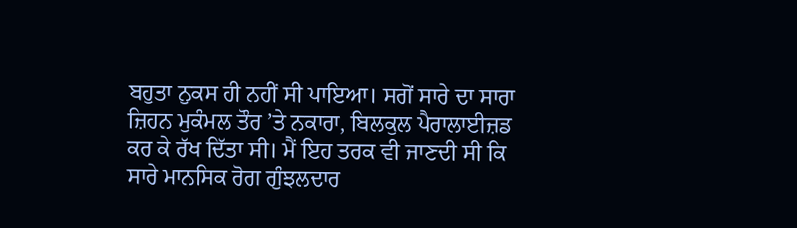ਬਹੁਤਾ ਨੁਕਸ ਹੀ ਨਹੀਂ ਸੀ ਪਾਇਆ। ਸਗੋਂ ਸਾਰੇ ਦਾ ਸਾਰਾ ਜ਼ਿਹਨ ਮੁਕੰਮਲ ਤੌਰ ’ਤੇ ਨਕਾਰਾ, ਬਿਲਕੁਲ ਪੈਰਾਲਾਈਜ਼ਡ ਕਰ ਕੇ ਰੱਖ ਦਿੱਤਾ ਸੀ। ਮੈਂ ਇਹ ਤਰਕ ਵੀ ਜਾਣਦੀ ਸੀ ਕਿ ਸਾਰੇ ਮਾਨਸਿਕ ਰੋਗ ਗੁੰਝਲਦਾਰ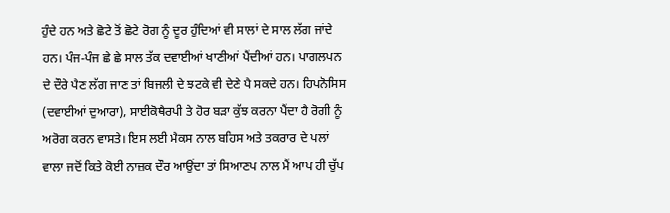ਹੁੰਦੇ ਹਨ ਅਤੇ ਛੋਟੇ ਤੋਂ ਛੋਟੇ ਰੋਗ ਨੂੰ ਦੂਰ ਹੁੰਦਿਆਂ ਵੀ ਸਾਲਾਂ ਦੇ ਸਾਲ ਲੱਗ ਜਾਂਦੇ ਹਨ। ਪੰਜ-ਪੰਜ ਛੇ ਛੇ ਸਾਲ ਤੱਕ ਦਵਾਈਆਂ ਖਾਣੀਆਂ ਪੈਂਦੀਆਂ ਹਨ। ਪਾਗਲਪਨ ਦੇ ਦੌਰੇ ਪੈਣ ਲੱਗ ਜਾਣ ਤਾਂ ਬਿਜਲੀ ਦੇ ਝਟਕੇ ਵੀ ਦੇਣੇ ਪੈ ਸਕਦੇ ਹਨ। ਹਿਪਨੋਸਿਸ (ਦਵਾਈਆਂ ਦੁਆਰਾ), ਸਾਈਕੋਥੈਰਪੀ ਤੇ ਹੋਰ ਬੜਾ ਕੁੱਝ ਕਰਨਾ ਪੈਂਦਾ ਹੈ ਰੋਗੀ ਨੂੰ ਅਰੋਗ ਕਰਨ ਵਾਸਤੇ। ਇਸ ਲਈ ਮੈਕਸ ਨਾਲ ਬਹਿਸ ਅਤੇ ਤਕਰਾਰ ਦੇ ਪਲਾਂ ਵਾਲਾ ਜਦੋਂ ਕਿਤੇ ਕੋਈ ਨਾਜ਼ਕ ਦੌਰ ਆਉਂਦਾ ਤਾਂ ਸਿਆਣਪ ਨਾਲ ਮੈਂ ਆਪ ਹੀ ਚੁੱਪ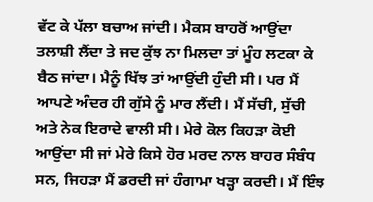ਵੱਟ ਕੇ ਪੱਲਾ ਬਚਾਅ ਜਾਂਦੀ। ਮੈਕਸ ਬਾਹਰੋਂ ਆਉਂਦਾ ਤਲਾਸ਼ੀ ਲੈਂਦਾ ਤੇ ਜਦ ਕੁੱਝ ਨਾ ਮਿਲਦਾ ਤਾਂ ਮੂੰਹ ਲਟਕਾ ਕੇ ਬੈਠ ਜਾਂਦਾ। ਮੈਨੂੰ ਖਿੱਝ ਤਾਂ ਆਉਂਦੀ ਹੁੰਦੀ ਸੀ। ਪਰ ਮੈਂ ਆਪਣੇ ਅੰਦਰ ਹੀ ਗੁੱਸੇ ਨੂੰ ਮਾਰ ਲੈਂਦੀ। ਮੈਂ ਸੱਚੀ, ਸੁੱਚੀ ਅਤੇ ਨੇਕ ਇਰਾਦੇ ਵਾਲੀ ਸੀ। ਮੇਰੇ ਕੋਲ ਕਿਹੜਾ ਕੋਈ ਆਉਂਦਾ ਸੀ ਜਾਂ ਮੇਰੇ ਕਿਸੇ ਹੋਰ ਮਰਦ ਨਾਲ ਬਾਹਰ ਸੰਬੰਧ ਸਨ, ਜਿਹੜਾ ਮੈਂ ਡਰਦੀ ਜਾਂ ਹੰਗਾਮਾ ਖੜ੍ਹਾ ਕਰਦੀ। ਮੈਂ ਇੰਝ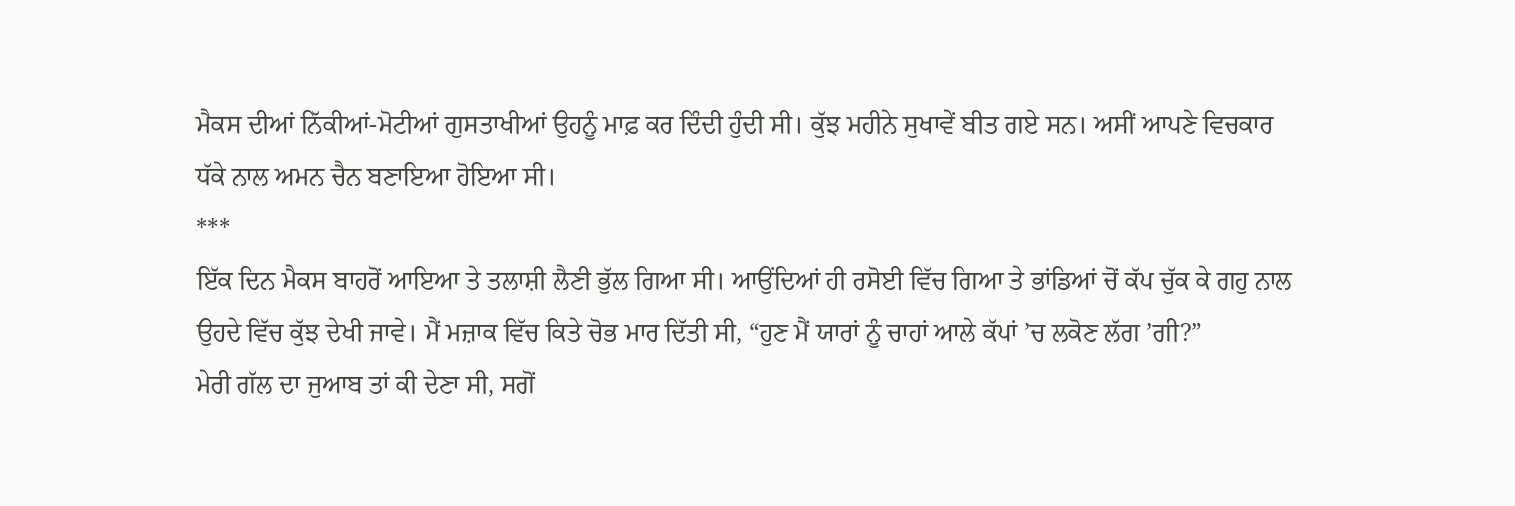ਮੈਕਸ ਦੀਆਂ ਨਿੱਕੀਆਂ-ਮੋਟੀਆਂ ਗੁਸਤਾਖੀਆਂ ਉਹਨੂੰ ਮਾਫ਼ ਕਰ ਦਿੰਦੀ ਹੁੰਦੀ ਸੀ। ਕੁੱਝ ਮਹੀਨੇ ਸੁਖਾਵੇਂ ਬੀਤ ਗਏ ਸਨ। ਅਸੀਂ ਆਪਣੇ ਵਿਚਕਾਰ ਧੱਕੇ ਨਾਲ ਅਮਨ ਚੈਨ ਬਣਾਇਆ ਹੋਇਆ ਸੀ।
***
ਇੱਕ ਦਿਨ ਮੈਕਸ ਬਾਹਰੋਂ ਆਇਆ ਤੇ ਤਲਾਸ਼ੀ ਲੈਣੀ ਭੁੱਲ ਗਿਆ ਸੀ। ਆਉਂਦਿਆਂ ਹੀ ਰਸੋਈ ਵਿੱਚ ਗਿਆ ਤੇ ਭਾਂਡਿਆਂ ਚੋਂ ਕੱਪ ਚੁੱਕ ਕੇ ਗਹੁ ਨਾਲ ਉਹਦੇ ਵਿੱਚ ਕੁੱਝ ਦੇਖੀ ਜਾਵੇ। ਮੈਂ ਮਜ਼ਾਕ ਵਿੱਚ ਕਿਤੇ ਚੋਭ ਮਾਰ ਦਿੱਤੀ ਸੀ, “ਹੁਣ ਮੈਂ ਯਾਰਾਂ ਨੂੰ ਚਾਹਾਂ ਆਲੇ ਕੱਪਾਂ ’ਚ ਲਕੋਣ ਲੱਗ ’ਗੀ?”
ਮੇਰੀ ਗੱਲ ਦਾ ਜੁਆਬ ਤਾਂ ਕੀ ਦੇਣਾ ਸੀ, ਸਗੋਂ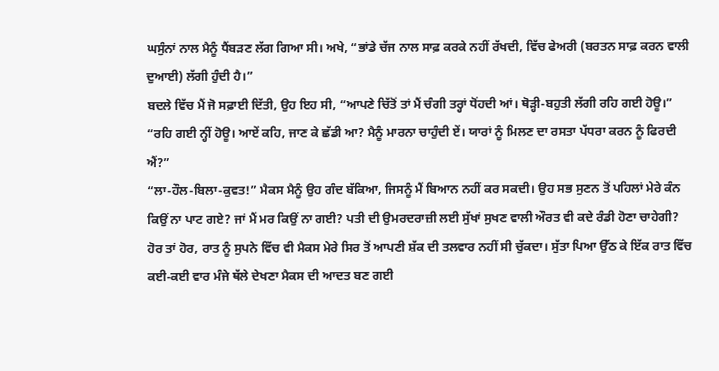ਘਸੁੰਨਾਂ ਨਾਲ ਮੈਨੂੰ ਧੈਂਬੜਣ ਲੱਗ ਗਿਆ ਸੀ। ਅਖੇ, “ਭਾਂਡੇ ਚੱਜ ਨਾਲ ਸਾਫ਼ ਕਰਕੇ ਨਹੀਂ ਰੱਖਦੀ, ਵਿੱਚ ਫੇਅਰੀ (ਬਰਤਨ ਸਾਫ਼ ਕਰਨ ਵਾਲੀ ਦੁਆਈ) ਲੱਗੀ ਹੁੰਦੀ ਹੈ।”
ਬਦਲੇ ਵਿੱਚ ਮੈਂ ਜੋ ਸਫ਼ਾਈ ਦਿੱਤੀ, ਉਹ ਇਹ ਸੀ, “ਆਪਣੇ ਚਿੱਤੋਂ ਤਾਂ ਮੈਂ ਚੰਗੀ ਤਰ੍ਹਾਂ ਧੋਂਹਦੀ ਆਂ। ਥੋੜ੍ਹੀ-ਬਹੁਤੀ ਲੱਗੀ ਰਹਿ ਗਈ ਹੋਊ।”
“ਰਹਿ ਗਈ ਨ੍ਹੀਂ ਹੋਊ। ਆਏਂ ਕਹਿ, ਜਾਣ ਕੇ ਛੱਡੀ ਆ? ਮੈਨੂੰ ਮਾਰਨਾ ਚਾਹੁੰਦੀ ਏਂ। ਯਾਰਾਂ ਨੂੰ ਮਿਲਣ ਦਾ ਰਸਤਾ ਪੱਧਰਾ ਕਰਨ ਨੂੰ ਫਿਰਦੀ ਐਂ?”
“ਲਾ-ਹੌਲ-ਬਿਲਾ-ਕੁਵਤ!” ਮੈਕਸ ਮੈਨੂੰ ਉਹ ਗੰਦ ਬੱਕਿਆ, ਜਿਸਨੂੰ ਮੈਂ ਬਿਆਨ ਨਹੀਂ ਕਰ ਸਕਦੀ। ਉਹ ਸਭ ਸੁਣਨ ਤੋਂ ਪਹਿਲਾਂ ਮੇਰੇ ਕੰਨ ਕਿਉਂ ਨਾ ਪਾਟ ਗਏ? ਜਾਂ ਮੈਂ ਮਰ ਕਿਉਂ ਨਾ ਗਈ? ਪਤੀ ਦੀ ਉਮਰਦਰਾਜ਼ੀ ਲਈ ਸੁੱਖਾਂ ਸੁਖਣ ਵਾਲੀ ਔਰਤ ਵੀ ਕਦੇ ਰੰਡੀ ਹੋਣਾ ਚਾਹੇਗੀ?
ਹੋਰ ਤਾਂ ਹੋਰ, ਰਾਤ ਨੂੰ ਸੁਪਨੇ ਵਿੱਚ ਵੀ ਮੈਕਸ ਮੇਰੇ ਸਿਰ ਤੋਂ ਆਪਣੀ ਸ਼ੱਕ ਦੀ ਤਲਵਾਰ ਨਹੀਂ ਸੀ ਚੁੱਕਦਾ। ਸੁੱਤਾ ਪਿਆ ਉੱਠ ਕੇ ਇੱਕ ਰਾਤ ਵਿੱਚ ਕਈ-ਕਈ ਵਾਰ ਮੰਜੇ ਥੱਲੇ ਦੇਖਣਾ ਮੈਕਸ ਦੀ ਆਦਤ ਬਣ ਗਈ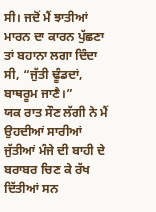ਸੀ। ਜਦੋਂ ਮੈਂ ਝਾਤੀਆਂ ਮਾਰਨ ਦਾ ਕਾਰਨ ਪੁੱਛਣਾ ਤਾਂ ਬਹਾਨਾ ਲਗਾ ਦਿੰਦਾ ਸੀ, “ਜੁੱਤੀ ਢੂੰਡਦਾਂ, ਬਾਥਰੂਮ ਜਾਣੈ।”
ਯਕ ਰਾਤ ਸੌਣ ਲੱਗੀ ਨੇ ਮੈਂ ਉਹਦੀਆਂ ਸਾਰੀਆਂ ਜੁੱਤੀਆਂ ਮੰਜੇ ਦੀ ਬਾਹੀ ਦੇ ਬਰਾਬਰ ਚਿਣ ਕੇ ਰੱਖ ਦਿੱਤੀਆਂ ਸਨ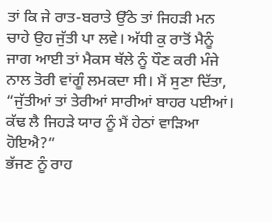ਤਾਂ ਕਿ ਜੇ ਰਾਤ-ਬਰਾਤੇ ਉੱਠੇ ਤਾਂ ਜਿਹੜੀ ਮਨ ਚਾਹੇ ਉਹ ਜੁੱਤੀ ਪਾ ਲਵੇ। ਅੱਧੀ ਕੁ ਰਾਤੋਂ ਮੈਨੂੰ ਜਾਗ ਆਈ ਤਾਂ ਮੈਕਸ ਥੱਲੇ ਨੂੰ ਧੌਣ ਕਰੀ ਮੰਜੇ ਨਾਲ ਤੋਰੀ ਵਾਂਗੂੰ ਲਮਕਦਾ ਸੀ। ਮੈਂ ਸੁਣਾ ਦਿੱਤਾ, “ਜੁੱਤੀਆਂ ਤਾਂ ਤੇਰੀਆਂ ਸਾਰੀਆਂ ਬਾਹਰ ਪਈਆਂ। ਕੱਢ ਲੈ ਜਿਹੜੇ ਯਾਰ ਨੂੰ ਮੈਂ ਹੇਠਾਂ ਵਾੜਿਆ ਹੋਇਐ?”
ਭੱਜਣ ਨੂੰ ਰਾਹ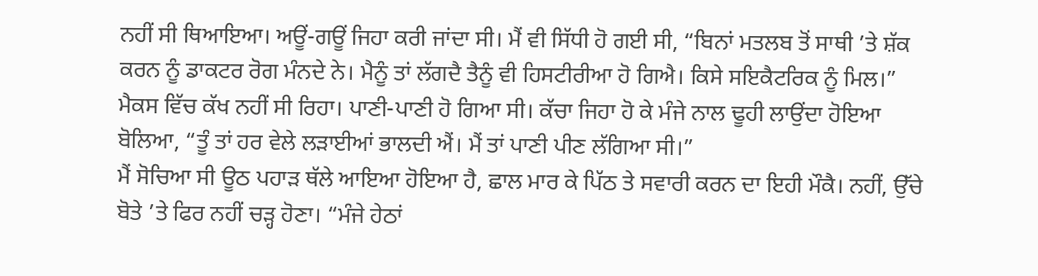ਨਹੀਂ ਸੀ ਥਿਆਇਆ। ਅਊਂ-ਗਊਂ ਜਿਹਾ ਕਰੀ ਜਾਂਦਾ ਸੀ। ਮੈਂ ਵੀ ਸਿੱਧੀ ਹੋ ਗਈ ਸੀ, “ਬਿਨਾਂ ਮਤਲਬ ਤੋਂ ਸਾਥੀ ’ਤੇ ਸ਼ੱਕ ਕਰਨ ਨੂੰ ਡਾਕਟਰ ਰੋਗ ਮੰਨਦੇ ਨੇ। ਮੈਨੂੰ ਤਾਂ ਲੱਗਦੈ ਤੈਨੂੰ ਵੀ ਹਿਸਟੀਰੀਆ ਹੋ ਗਿਐ। ਕਿਸੇ ਸਇਕੈਟਰਿਕ ਨੂੰ ਮਿਲ।”
ਮੈਕਸ ਵਿੱਚ ਕੱਖ ਨਹੀਂ ਸੀ ਰਿਹਾ। ਪਾਣੀ-ਪਾਣੀ ਹੋ ਗਿਆ ਸੀ। ਕੱਚਾ ਜਿਹਾ ਹੋ ਕੇ ਮੰਜੇ ਨਾਲ ਢੂਹੀ ਲਾਉਂਦਾ ਹੋਇਆ ਬੋਲਿਆ, “ਤੂੰ ਤਾਂ ਹਰ ਵੇਲੇ ਲੜਾਈਆਂ ਭਾਲਦੀ ਐਂ। ਮੈਂ ਤਾਂ ਪਾਣੀ ਪੀਣ ਲੱਗਿਆ ਸੀ।”
ਮੈਂ ਸੋਚਿਆ ਸੀ ਊਠ ਪਹਾੜ ਥੱਲੇ ਆਇਆ ਹੋਇਆ ਹੈ, ਛਾਲ ਮਾਰ ਕੇ ਪਿੱਠ ਤੇ ਸਵਾਰੀ ਕਰਨ ਦਾ ਇਹੀ ਮੌਕੈ। ਨਹੀਂ, ਉੱਚੇ ਬੋਤੇ ’ਤੇ ਫਿਰ ਨਹੀਂ ਚੜ੍ਹ ਹੋਣਾ। “ਮੰਜੇ ਹੇਠਾਂ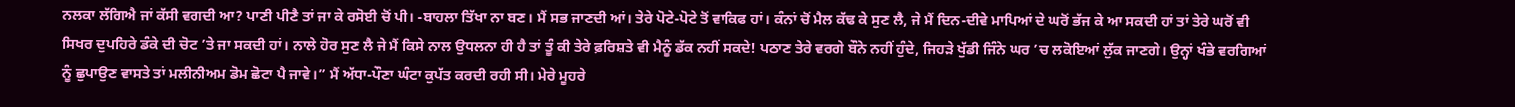ਨਲਕਾ ਲੱਗਿਐ ਜਾਂ ਕੱਸੀ ਵਗਦੀ ਆ? ਪਾਣੀ ਪੀਣੈ ਤਾਂ ਜਾ ਕੇ ਰਸੋਈ ਚੋਂ ਪੀ। -ਬਾਹਲਾ ਤਿੱਖਾ ਨਾ ਬਣ। ਮੈਂ ਸਭ ਜਾਣਦੀ ਆਂ। ਤੇਰੇ ਪੋਟੇ-ਪੋਟੇ ਤੋਂ ਵਾਕਿਫ ਹਾਂ। ਕੰਨਾਂ ਚੋਂ ਮੈਲ ਕੱਢ ਕੇ ਸੁਣ ਲੈ, ਜੇ ਮੈਂ ਦਿਨ-ਦੀਵੇ ਮਾਪਿਆਂ ਦੇ ਘਰੋਂ ਭੱਜ ਕੇ ਆ ਸਕਦੀ ਹਾਂ ਤਾਂ ਤੇਰੇ ਘਰੋਂ ਵੀ ਸਿਖਰ ਦੁਪਹਿਰੇ ਡੰਕੇ ਦੀ ਚੋਟ ’ਤੇ ਜਾ ਸਕਦੀ ਹਾਂ। ਨਾਲੇ ਹੋਰ ਸੁਣ ਲੈ ਜੇ ਮੈਂ ਕਿਸੇ ਨਾਲ ਉਧਲਨਾ ਹੀ ਹੈ ਤਾਂ ਤੂੰ ਕੀ ਤੇਰੇ ਫ਼ਰਿਸ਼ਤੇ ਵੀ ਮੈਨੂੰ ਡੱਕ ਨਹੀਂ ਸਕਦੇ! ਪਠਾਣ ਤੇਰੇ ਵਰਗੇ ਬੌਨੇ ਨਹੀਂ ਹੁੰਦੇ, ਜਿਹੜੇ ਖੁੱਡੀ ਜਿੰਨੇ ਘਰ ’ਚ ਲਕੋਇਆਂ ਲੁੱਕ ਜਾਣਗੇ। ਉਨ੍ਹਾਂ ਖੰਭੇ ਵਰਗਿਆਂ ਨੂੰ ਛੁਪਾਉਣ ਵਾਸਤੇ ਤਾਂ ਮਲੀਨੀਅਮ ਡੋਮ ਛੋਟਾ ਪੈ ਜਾਵੇ।” ਮੈਂ ਅੱਧਾ-ਪੌਣਾ ਘੰਟਾ ਕੁਪੱਤ ਕਰਦੀ ਰਹੀ ਸੀ। ਮੇਰੇ ਮੂਹਰੇ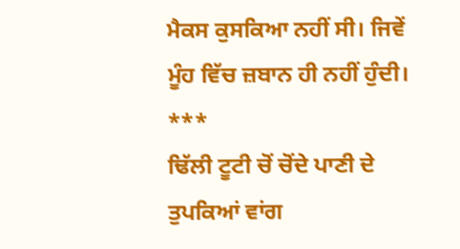ਮੈਕਸ ਕੁਸਕਿਆ ਨਹੀਂ ਸੀ। ਜਿਵੇਂ ਮੂੰਹ ਵਿੱਚ ਜ਼ਬਾਨ ਹੀ ਨਹੀਂ ਹੁੰਦੀ।
***
ਢਿੱਲੀ ਟੂਟੀ ਚੋਂ ਚੋਂਦੇ ਪਾਣੀ ਦੇ ਤੁਪਕਿਆਂ ਵਾਂਗ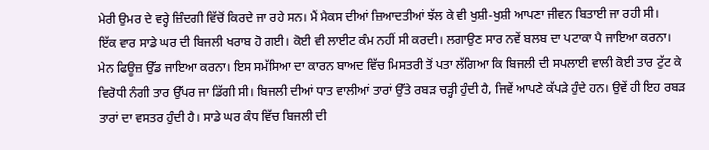ਮੇਰੀ ਉਮਰ ਦੇ ਵਰ੍ਹੇ ਜ਼ਿੰਦਗੀ ਵਿੱਚੋਂ ਕਿਰਦੇ ਜਾ ਰਹੇ ਸਨ। ਮੈਂ ਮੈਕਸ ਦੀਆਂ ਜ਼ਿਆਦਤੀਆਂ ਝੱਲ ਕੇ ਵੀ ਖੁਸ਼ੀ-ਖੁਸ਼ੀ ਆਪਣਾ ਜੀਵਨ ਬਿਤਾਈ ਜਾ ਰਹੀ ਸੀ।
ਇੱਕ ਵਾਰ ਸਾਡੇ ਘਰ ਦੀ ਬਿਜਲੀ ਖਰਾਬ ਹੋ ਗਈ। ਕੋਈ ਵੀ ਲਾਈਟ ਕੰਮ ਨਹੀਂ ਸੀ ਕਰਦੀ। ਲਗਾਉਣ ਸਾਰ ਨਵੇਂ ਬਲਬ ਦਾ ਪਟਾਕਾ ਪੈ ਜਾਇਆ ਕਰਨਾ। ਮੇਨ ਫਿਊਜ਼ ਉੱਡ ਜਾਇਆ ਕਰਨਾ। ਇਸ ਸਮੱਸਿਆ ਦਾ ਕਾਰਨ ਬਾਅਦ ਵਿੱਚ ਮਿਸਤਰੀ ਤੋਂ ਪਤਾ ਲੱਗਿਆ ਕਿ ਬਿਜਲੀ ਦੀ ਸਪਲਾਈ ਵਾਲੀ ਕੋਈ ਤਾਰ ਟੁੱਟ ਕੇ ਵਿਰੋਧੀ ਨੰਗੀ ਤਾਰ ਉੱਪਰ ਜਾ ਡਿੱਗੀ ਸੀ। ਬਿਜਲੀ ਦੀਆਂ ਧਾਤ ਵਾਲੀਆਂ ਤਾਰਾਂ ਉੱਤੇ ਰਬੜ ਚੜ੍ਹੀ ਹੁੰਦੀ ਹੈ, ਜਿਵੇਂ ਆਪਣੇ ਕੱਪੜੇ ਹੁੰਦੇ ਹਨ। ਉਵੇਂ ਹੀ ਇਹ ਰਬੜ ਤਾਰਾਂ ਦਾ ਵਸਤਰ ਹੁੰਦੀ ਹੈ। ਸਾਡੇ ਘਰ ਕੰਧ ਵਿੱਚ ਬਿਜਲੀ ਦੀ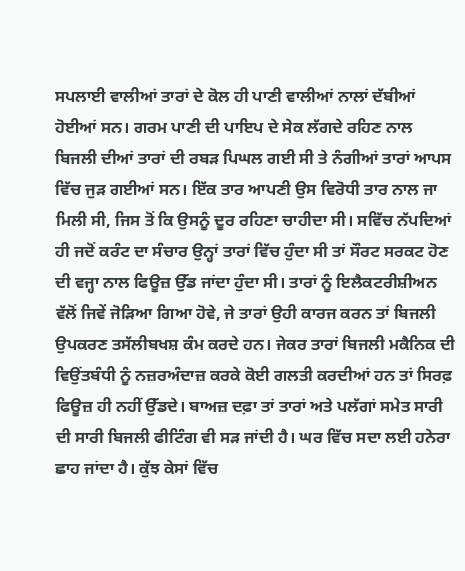ਸਪਲਾਈ ਵਾਲੀਆਂ ਤਾਰਾਂ ਦੇ ਕੋਲ ਹੀ ਪਾਣੀ ਵਾਲੀਆਂ ਨਾਲਾਂ ਦੱਬੀਆਂ ਹੋਈਆਂ ਸਨ। ਗਰਮ ਪਾਣੀ ਦੀ ਪਾਇਪ ਦੇ ਸੇਕ ਲੱਗਦੇ ਰਹਿਣ ਨਾਲ ਬਿਜਲੀ ਦੀਆਂ ਤਾਰਾਂ ਦੀ ਰਬੜ ਪਿਘਲ ਗਈ ਸੀ ਤੇ ਨੰਗੀਆਂ ਤਾਰਾਂ ਆਪਸ ਵਿੱਚ ਜੁੜ ਗਈਆਂ ਸਨ। ਇੱਕ ਤਾਰ ਆਪਣੀ ਉਸ ਵਿਰੋਧੀ ਤਾਰ ਨਾਲ ਜਾ ਮਿਲੀ ਸੀ, ਜਿਸ ਤੋਂ ਕਿ ਉਸਨੂੰ ਦੂਰ ਰਹਿਣਾ ਚਾਹੀਦਾ ਸੀ। ਸਵਿੱਚ ਨੱਪਦਿਆਂ ਹੀ ਜਦੋਂ ਕਰੰਟ ਦਾ ਸੰਚਾਰ ਉਨ੍ਹਾਂ ਤਾਰਾਂ ਵਿੱਚ ਹੁੰਦਾ ਸੀ ਤਾਂ ਸੌਰਟ ਸਰਕਟ ਹੋਣ ਦੀ ਵਜ੍ਹਾ ਨਾਲ ਫਿਊਜ਼ ਉੱਡ ਜਾਂਦਾ ਹੁੰਦਾ ਸੀ। ਤਾਰਾਂ ਨੂੰ ਇਲੈਕਟਰੀਸ਼ੀਅਨ ਵੱਲੋਂ ਜਿਵੇਂ ਜੋੜਿਆ ਗਿਆ ਹੋਵੇ, ਜੇ ਤਾਰਾਂ ਉਹੀ ਕਾਰਜ ਕਰਨ ਤਾਂ ਬਿਜਲੀ ਉਪਕਰਣ ਤਸੱਲੀਬਖਸ਼ ਕੰਮ ਕਰਦੇ ਹਨ। ਜੇਕਰ ਤਾਰਾਂ ਬਿਜਲੀ ਮਕੈਨਿਕ ਦੀ ਵਿਉਂਤਬੰਧੀ ਨੂੰ ਨਜ਼ਰਅੰਦਾਜ਼ ਕਰਕੇ ਕੋਈ ਗਲਤੀ ਕਰਦੀਆਂ ਹਨ ਤਾਂ ਸਿਰਫ਼ ਫਿਊਜ਼ ਹੀ ਨਹੀਂ ਉੱਡਦੇ। ਬਾਅਜ਼ ਦਫ਼ਾ ਤਾਂ ਤਾਰਾਂ ਅਤੇ ਪਲੱਗਾਂ ਸਮੇਤ ਸਾਰੀ ਦੀ ਸਾਰੀ ਬਿਜਲੀ ਫੀਟਿੰਗ ਵੀ ਸੜ ਜਾਂਦੀ ਹੈ। ਘਰ ਵਿੱਚ ਸਦਾ ਲਈ ਹਨੇਰਾ ਛਾਹ ਜਾਂਦਾ ਹੈ। ਕੁੱਝ ਕੇਸਾਂ ਵਿੱਚ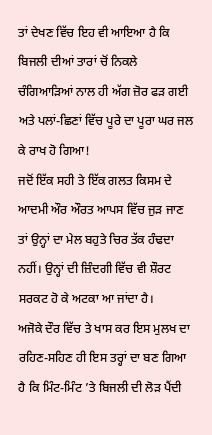ਤਾਂ ਦੇਖਣ ਵਿੱਚ ਇਹ ਵੀ ਆਇਆ ਹੈ ਕਿ ਬਿਜਲੀ ਦੀਆਂ ਤਾਰਾਂ ਚੋਂ ਨਿਕਲੇ ਚੰਗਿਆੜਿਆਂ ਨਾਲ ਹੀ ਅੱਗ ਜ਼ੋਰ ਫੜ ਗਈ ਅਤੇ ਪਲਾਂ-ਛਿਣਾਂ ਵਿੱਚ ਪੂਰੇ ਦਾ ਪੂਰਾ ਘਰ ਜਲ ਕੇ ਰਾਖ ਹੋ ਗਿਆ!
ਜਦੋਂ ਇੱਕ ਸਹੀ ਤੇ ਇੱਕ ਗਲਤ ਕਿਸਮ ਦੇ ਆਦਮੀ ਔਰ ਔਰਤ ਆਪਸ ਵਿੱਚ ਜੁੜ ਜਾਣ ਤਾਂ ਉਨ੍ਹਾਂ ਦਾ ਮੇਲ ਬਹੁਤੇ ਚਿਰ ਤੱਕ ਹੰਢਦਾ ਨਹੀਂ। ਉਨ੍ਹਾਂ ਦੀ ਜ਼ਿੰਦਗੀ ਵਿੱਚ ਵੀ ਸ਼ੌਰਟ ਸਰਕਟ ਹੋ ਕੇ ਅਟਕਾ ਆ ਜਾਂਦਾ ਹੈ।
ਅਜੋਕੇ ਦੌਰ ਵਿੱਚ ਤੇ ਖਾਸ ਕਰ ਇਸ ਮੁਲਖ ਦਾ ਰਹਿਣ-ਸਹਿਣ ਹੀ ਇਸ ਤਰ੍ਹਾਂ ਦਾ ਬਣ ਗਿਆ ਹੈ ਕਿ ਮਿੰਟ-ਮਿੰਟ ’ਤੇ ਬਿਜਲੀ ਦੀ ਲੋੜ ਪੈਂਦੀ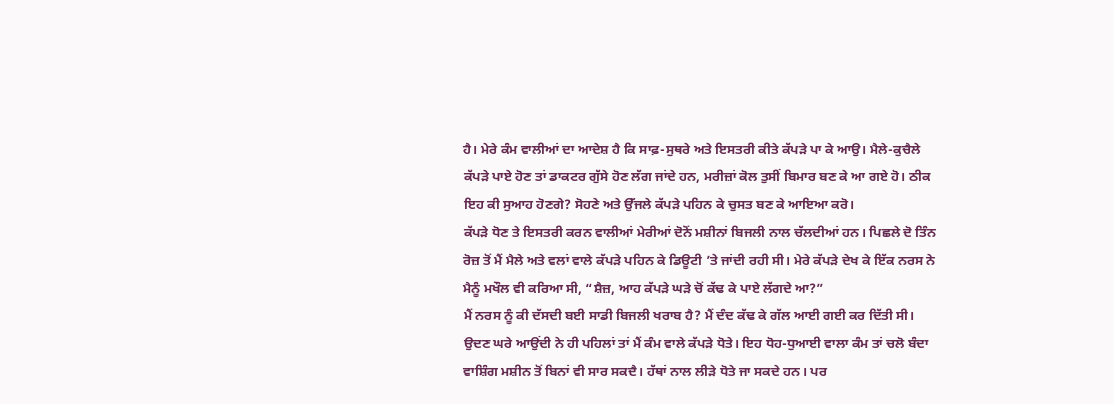ਹੈ। ਮੇਰੇ ਕੰਮ ਵਾਲੀਆਂ ਦਾ ਆਦੇਸ਼ ਹੈ ਕਿ ਸਾਫ਼-ਸੁਥਰੇ ਅਤੇ ਇਸਤਰੀ ਕੀਤੇ ਕੱਪੜੇ ਪਾ ਕੇ ਆਉ। ਮੈਲੇ-ਕੁਚੈਲੇ ਕੱਪੜੇ ਪਾਏ ਹੋਣ ਤਾਂ ਡਾਕਟਰ ਗੁੱਸੇ ਹੋਣ ਲੱਗ ਜਾਂਦੇ ਹਨ, ਮਰੀਜ਼ਾਂ ਕੋਲ ਤੁਸੀਂ ਬਿਮਾਰ ਬਣ ਕੇ ਆ ਗਏ ਹੋ। ਠੀਕ ਇਹ ਕੀ ਸੁਆਹ ਹੋਣਗੇ? ਸੋਹਣੇ ਅਤੇ ਉੱਜਲੇ ਕੱਪੜੇ ਪਹਿਨ ਕੇ ਚੁਸਤ ਬਣ ਕੇ ਆਇਆ ਕਰੋ।
ਕੱਪੜੇ ਧੋਣ ਤੇ ਇਸਤਰੀ ਕਰਨ ਵਾਲੀਆਂ ਮੇਰੀਆਂ ਦੋਨੋਂ ਮਸ਼ੀਨਾਂ ਬਿਜਲੀ ਨਾਲ ਚੱਲਦੀਆਂ ਹਨ। ਪਿਛਲੇ ਦੋ ਤਿੰਨ ਰੋਜ਼ ਤੋਂ ਮੈਂ ਮੈਲੇ ਅਤੇ ਵਲਾਂ ਵਾਲੇ ਕੱਪੜੇ ਪਹਿਨ ਕੇ ਡਿਊਟੀ ’ਤੇ ਜਾਂਦੀ ਰਹੀ ਸੀ। ਮੇਰੇ ਕੱਪੜੇ ਦੇਖ ਕੇ ਇੱਕ ਨਰਸ ਨੇ ਮੈਨੂੰ ਮਖੌਲ ਵੀ ਕਰਿਆ ਸੀ, “ਸ਼ੈਜ਼, ਆਹ ਕੱਪੜੇ ਘੜੇ ਚੋਂ ਕੱਢ ਕੇ ਪਾਏ ਲੱਗਦੇ ਆ?”
ਮੈਂ ਨਰਸ ਨੂੰ ਕੀ ਦੱਸਦੀ ਬਈ ਸਾਡੀ ਬਿਜਲੀ ਖਰਾਬ ਹੈ? ਮੈਂ ਦੰਦ ਕੱਢ ਕੇ ਗੱਲ ਆਈ ਗਈ ਕਰ ਦਿੱਤੀ ਸੀ। ਉਦਣ ਘਰੇ ਆਉਂਦੀ ਨੇ ਹੀ ਪਹਿਲਾਂ ਤਾਂ ਮੈਂ ਕੰਮ ਵਾਲੇ ਕੱਪੜੇ ਧੋਤੇ। ਇਹ ਧੋਹ-ਧੁਆਈ ਵਾਲਾ ਕੰਮ ਤਾਂ ਚਲੋ ਬੰਦਾ ਵਾਸ਼ਿੰਗ ਮਸ਼ੀਨ ਤੋਂ ਬਿਨਾਂ ਵੀ ਸਾਰ ਸਕਦੈ। ਹੱਥਾਂ ਨਾਲ ਲੀੜੇ ਧੋਤੇ ਜਾ ਸਕਦੇ ਹਨ। ਪਰ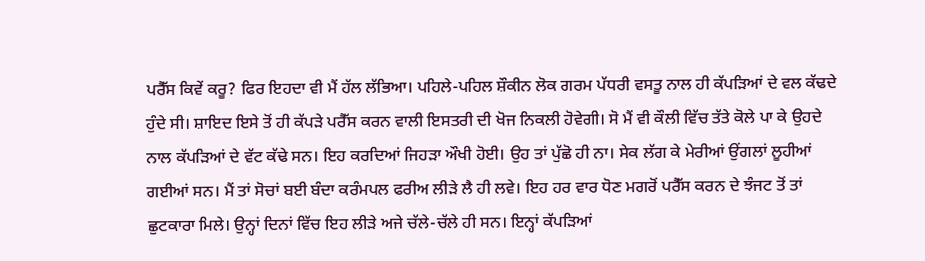ਪਰੈੱਸ ਕਿਵੇਂ ਕਰੂ? ਫਿਰ ਇਹਦਾ ਵੀ ਮੈਂ ਹੱਲ ਲੱਭਿਆ। ਪਹਿਲੇ-ਪਹਿਲ ਸ਼ੌਕੀਨ ਲੋਕ ਗਰਮ ਪੱਧਰੀ ਵਸਤੂ ਨਾਲ ਹੀ ਕੱਪੜਿਆਂ ਦੇ ਵਲ ਕੱਢਦੇ ਹੁੰਦੇ ਸੀ। ਸ਼ਾਇਦ ਇਸੇ ਤੋਂ ਹੀ ਕੱਪੜੇ ਪਰੈੱਸ ਕਰਨ ਵਾਲੀ ਇਸਤਰੀ ਦੀ ਖੋਜ ਨਿਕਲੀ ਹੋਵੇਗੀ। ਸੋ ਮੈਂ ਵੀ ਕੌਲੀ ਵਿੱਚ ਤੱਤੇ ਕੋਲੇ ਪਾ ਕੇ ਉਹਦੇ ਨਾਲ ਕੱਪੜਿਆਂ ਦੇ ਵੱਟ ਕੱਢੇ ਸਨ। ਇਹ ਕਰਦਿਆਂ ਜਿਹੜਾ ਔਖੀ ਹੋਈ। ਉਹ ਤਾਂ ਪੁੱਛੋ ਹੀ ਨਾ। ਸੇਕ ਲੱਗ ਕੇ ਮੇਰੀਆਂ ਉਂਗਲਾਂ ਲੂਹੀਆਂ ਗਈਆਂ ਸਨ। ਮੈਂ ਤਾਂ ਸੋਚਾਂ ਬਈ ਬੰਦਾ ਕਰੰਮਪਲ ਫਰੀਅ ਲੀੜੇ ਲੈ ਹੀ ਲਵੇ। ਇਹ ਹਰ ਵਾਰ ਧੋਣ ਮਗਰੋਂ ਪਰੈੱਸ ਕਰਨ ਦੇ ਝੰਜਟ ਤੋਂ ਤਾਂ ਛੁਟਕਾਰਾ ਮਿਲੇ। ਉਨ੍ਹਾਂ ਦਿਨਾਂ ਵਿੱਚ ਇਹ ਲੀੜੇ ਅਜੇ ਚੱਲੇ-ਚੱਲੇ ਹੀ ਸਨ। ਇਨ੍ਹਾਂ ਕੱਪੜਿਆਂ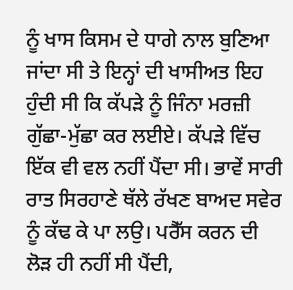ਨੂੰ ਖਾਸ ਕਿਸਮ ਦੇ ਧਾਗੇ ਨਾਲ ਬੁਣਿਆ ਜਾਂਦਾ ਸੀ ਤੇ ਇਨ੍ਹਾਂ ਦੀ ਖਾਸੀਅਤ ਇਹ ਹੁੰਦੀ ਸੀ ਕਿ ਕੱਪੜੇ ਨੂੰ ਜਿੰਨਾ ਮਰਜ਼ੀ ਗੁੱਛਾ-ਮੁੱਛਾ ਕਰ ਲਈਏ। ਕੱਪੜੇ ਵਿੱਚ ਇੱਕ ਵੀ ਵਲ ਨਹੀਂ ਪੈਂਦਾ ਸੀ। ਭਾਵੇਂ ਸਾਰੀ ਰਾਤ ਸਿਰਹਾਣੇ ਥੱਲੇ ਰੱਖਣ ਬਾਅਦ ਸਵੇਰ ਨੂੰ ਕੱਢ ਕੇ ਪਾ ਲਉ। ਪਰੈੱਸ ਕਰਨ ਦੀ ਲੋੜ ਹੀ ਨਹੀਂ ਸੀ ਪੈਂਦੀ,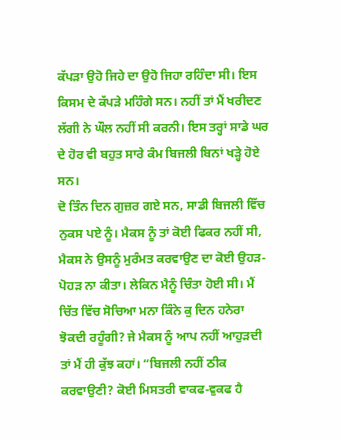ਕੱਪੜਾ ਉਹੋ ਜਿਹੇ ਦਾ ਉਹੋ ਜਿਹਾ ਰਹਿੰਦਾ ਸੀ। ਇਸ ਕਿਸਮ ਦੇ ਕੱਪੜੇ ਮਹਿੰਗੇ ਸਨ। ਨਹੀਂ ਤਾਂ ਮੈਂ ਖਰੀਦਣ ਲੱਗੀ ਨੇ ਘੌਲ ਨਹੀਂ ਸੀ ਕਰਨੀ। ਇਸ ਤਰ੍ਹਾਂ ਸਾਡੇ ਘਰ ਦੇ ਹੋਰ ਵੀ ਬਹੁਤ ਸਾਰੇ ਕੰਮ ਬਿਜਲੀ ਬਿਨਾਂ ਖੜ੍ਹੇ ਹੋਏ ਸਨ।
ਦੋ ਤਿੰਨ ਦਿਨ ਗੁਜ਼ਰ ਗਏ ਸਨ, ਸਾਡੀ ਬਿਜਲੀ ਵਿੱਚ ਨੁਕਸ ਪਏ ਨੂੰ। ਮੈਕਸ ਨੂੰ ਤਾਂ ਕੋਈ ਫਿਕਰ ਨਹੀਂ ਸੀ, ਮੈਕਸ ਨੇ ਉਸਨੂੰ ਮੁਰੰਮਤ ਕਰਵਾਉਣ ਦਾ ਕੋਈ ਉਹੜ-ਪੋਹੜ ਨਾ ਕੀਤਾ। ਲੇਕਿਨ ਮੈਨੂੰ ਚਿੰਤਾ ਹੋਈ ਸੀ। ਮੈਂ ਚਿੱਤ ਵਿੱਚ ਸੋਚਿਆ ਮਨਾ ਕਿੰਨੇ ਕੁ ਦਿਨ ਹਨੇਰਾ ਝੋਕਦੀ ਰਹੂੰਗੀ? ਜੇ ਮੈਕਸ ਨੂੰ ਆਪ ਨਹੀਂ ਆਹੁੜਦੀ ਤਾਂ ਮੈਂ ਹੀ ਕੁੱਝ ਕਹਾਂ। “ਬਿਜਲੀ ਨਹੀਂ ਠੀਕ ਕਰਵਾਉਣੀ? ਕੋਈ ਮਿਸਤਰੀ ਵਾਕਫ-ਵੁਕਫ ਹੈ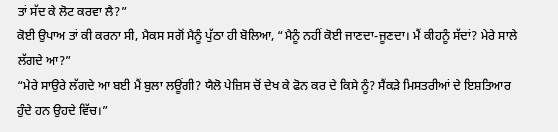ਤਾਂ ਸੱਦ ਕੇ ਲੋਟ ਕਰਵਾ ਲੈ?”
ਕੋਈ ਉਪਾਅ ਤਾਂ ਕੀ ਕਰਨਾ ਸੀ, ਮੈਕਸ ਸਗੋਂ ਮੈਨੂੰ ਪੁੱਠਾ ਹੀ ਬੋਲਿਆ, “ਮੈਨੂੰ ਨਹੀਂ ਕੋਈ ਜਾਣਦਾ-ਜੂਣਦਾ। ਮੈਂ ਕੀਹਨੂੰ ਸੱਦਾਂ? ਮੇਰੇ ਸਾਲੇ ਲੱਗਦੇ ਆ?”
“ਮੇਰੇ ਸਾਉਰੇ ਲੱਗਦੇ ਆ ਬਈ ਮੈਂ ਬੁਲਾ ਲਊਂਗੀ? ਯੈਲੋ ਪੇਜ਼ਿਸ ਚੋਂ ਦੇਖ ਕੇ ਫੋਨ ਕਰ ਦੇ ਕਿਸੇ ਨੂੰ? ਸੈਂਕੜੇ ਮਿਸਤਰੀਆਂ ਦੇ ਇਸ਼ਤਿਆਰ ਹੁੰਦੇ ਹਨ ਉਹਦੇ ਵਿੱਚ।”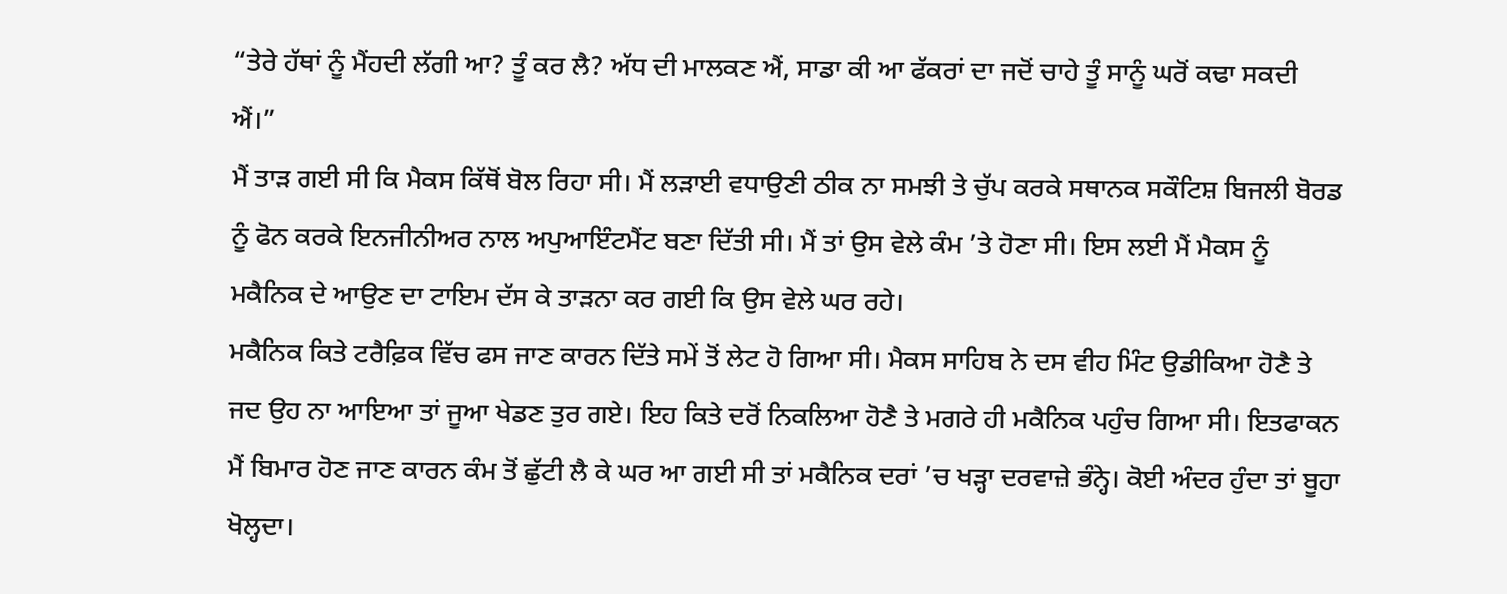“ਤੇਰੇ ਹੱਥਾਂ ਨੂੰ ਮੈਂਹਦੀ ਲੱਗੀ ਆ? ਤੂੰ ਕਰ ਲੈ? ਅੱਧ ਦੀ ਮਾਲਕਣ ਐਂ, ਸਾਡਾ ਕੀ ਆ ਫੱਕਰਾਂ ਦਾ ਜਦੋਂ ਚਾਹੇ ਤੂੰ ਸਾਨੂੰ ਘਰੋਂ ਕਢਾ ਸਕਦੀ ਐਂ।”
ਮੈਂ ਤਾੜ ਗਈ ਸੀ ਕਿ ਮੈਕਸ ਕਿੱਥੋਂ ਬੋਲ ਰਿਹਾ ਸੀ। ਮੈਂ ਲੜਾਈ ਵਧਾਉਣੀ ਠੀਕ ਨਾ ਸਮਝੀ ਤੇ ਚੁੱਪ ਕਰਕੇ ਸਥਾਨਕ ਸਕੌਟਿਸ਼ ਬਿਜਲੀ ਬੋਰਡ ਨੂੰ ਫੋਨ ਕਰਕੇ ਇਨਜੀਨੀਅਰ ਨਾਲ ਅਪੁਆਇੰਟਮੈਂਟ ਬਣਾ ਦਿੱਤੀ ਸੀ। ਮੈਂ ਤਾਂ ਉਸ ਵੇਲੇ ਕੰਮ ’ਤੇ ਹੋਣਾ ਸੀ। ਇਸ ਲਈ ਮੈਂ ਮੈਕਸ ਨੂੰ ਮਕੈਨਿਕ ਦੇ ਆਉਣ ਦਾ ਟਾਇਮ ਦੱਸ ਕੇ ਤਾੜਨਾ ਕਰ ਗਈ ਕਿ ਉਸ ਵੇਲੇ ਘਰ ਰਹੇ।
ਮਕੈਨਿਕ ਕਿਤੇ ਟਰੈਫ਼ਿਕ ਵਿੱਚ ਫਸ ਜਾਣ ਕਾਰਨ ਦਿੱਤੇ ਸਮੇਂ ਤੋਂ ਲੇਟ ਹੋ ਗਿਆ ਸੀ। ਮੈਕਸ ਸਾਹਿਬ ਨੇ ਦਸ ਵੀਹ ਮਿੰਟ ਉਡੀਕਿਆ ਹੋਣੈ ਤੇ ਜਦ ਉਹ ਨਾ ਆਇਆ ਤਾਂ ਜੂਆ ਖੇਡਣ ਤੁਰ ਗਏ। ਇਹ ਕਿਤੇ ਦਰੋਂ ਨਿਕਲਿਆ ਹੋਣੈ ਤੇ ਮਗਰੇ ਹੀ ਮਕੈਨਿਕ ਪਹੁੰਚ ਗਿਆ ਸੀ। ਇਤਫਾਕਨ ਮੈਂ ਬਿਮਾਰ ਹੋਣ ਜਾਣ ਕਾਰਨ ਕੰਮ ਤੋਂ ਛੁੱਟੀ ਲੈ ਕੇ ਘਰ ਆ ਗਈ ਸੀ ਤਾਂ ਮਕੈਨਿਕ ਦਰਾਂ ’ਚ ਖੜ੍ਹਾ ਦਰਵਾਜ਼ੇ ਭੰਨ੍ਹੇ। ਕੋਈ ਅੰਦਰ ਹੁੰਦਾ ਤਾਂ ਬੂਹਾ ਖੋਲ੍ਹਦਾ।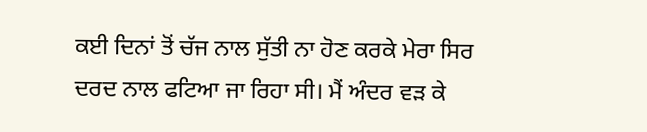ਕਈ ਦਿਨਾਂ ਤੋਂ ਚੱਜ ਨਾਲ ਸੁੱਤੀ ਨਾ ਹੋਣ ਕਰਕੇ ਮੇਰਾ ਸਿਰ ਦਰਦ ਨਾਲ ਫਟਿਆ ਜਾ ਰਿਹਾ ਸੀ। ਮੈਂ ਅੰਦਰ ਵੜ ਕੇ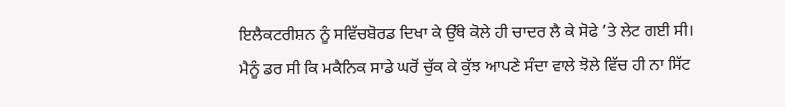ਇਲੈਕਟਰੀਸ਼ਨ ਨੂੰ ਸਵਿੱਚਬੋਰਡ ਦਿਖਾ ਕੇ ਉੱਥੇ ਕੋਲੇ ਹੀ ਚਾਦਰ ਲੈ ਕੇ ਸੋਫੇ ’ਤੇ ਲੇਟ ਗਈ ਸੀ। ਮੈਨੂੰ ਡਰ ਸੀ ਕਿ ਮਕੈਨਿਕ ਸਾਡੇ ਘਰੋਂ ਚੁੱਕ ਕੇ ਕੁੱਝ ਆਪਣੇ ਸੰਦਾ ਵਾਲੇ ਝੋਲੇ ਵਿੱਚ ਹੀ ਨਾ ਸਿੱਟ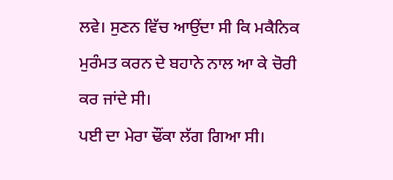ਲਵੇ। ਸੁਣਨ ਵਿੱਚ ਆਉਂਦਾ ਸੀ ਕਿ ਮਕੈਨਿਕ ਮੁਰੰਮਤ ਕਰਨ ਦੇ ਬਹਾਨੇ ਨਾਲ ਆ ਕੇ ਚੋਰੀ ਕਰ ਜਾਂਦੇ ਸੀ।
ਪਈ ਦਾ ਮੇਰਾ ਢੌਂਕਾ ਲੱਗ ਗਿਆ ਸੀ।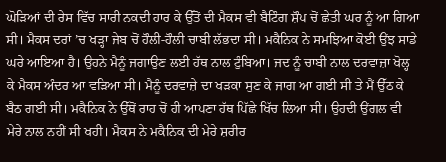ਘੋੜਿਆਂ ਦੀ ਰੇਸ ਵਿੱਚ ਸਾਰੀ ਨਕਦੀ ਹਾਰ ਕੇ ਉੱਤੋਂ ਦੀ ਮੈਕਸ ਵੀ ਬੈਟਿੰਗ ਸ਼ੌਪ ਚੋਂ ਛੇਤੀ ਘਰ ਨੂੰ ਆ ਗਿਆ ਸੀ। ਮੈਕਸ ਦਰਾਂ ’ਚ ਖੜ੍ਹਾ ਜੇਬ ਚੋਂ ਹੌਲੀ-ਹੌਲੀ ਚਾਬੀ ਲੱਭਦਾ ਸੀ। ਮਕੈਨਿਕ ਨੇ ਸਮਝਿਆ ਕੋਈ ਉਂਝ ਸਾਡੇ ਘਰੇ ਆਇਆ ਹੈ। ਉਹਨੇ ਮੈਨੂੰ ਜਗਾਉਣ ਲਈ ਹੱਥ ਨਾਲ ਟੁੰਬਿਆ। ਜਦ ਨੂੰ ਚਾਬੀ ਨਾਲ ਦਰਵਾਜ਼ਾ ਖੋਲ੍ਹ ਕੇ ਮੈਕਸ ਅੰਦਰ ਆ ਵੜਿਆ ਸੀ। ਮੈਨੂੰ ਦਰਵਾਜ਼ੇ ਦਾ ਖੜਕਾ ਸੁਣ ਕੇ ਜਾਗ ਆ ਗਈ ਸੀ ਤੇ ਮੈਂ ਉੱਠ ਕੇ ਬੈਠ ਗਈ ਸੀ। ਮਕੈਨਿਕ ਨੇ ਉੱਥੋਂ ਰਾਹ ਚੋਂ ਹੀ ਆਪਣਾ ਹੱਥ ਪਿੱਛੇ ਖਿੱਚ ਲਿਆ ਸੀ। ਉਹਦੀ ਉਂਗਲ ਵੀ ਮੇਰੇ ਨਾਲ ਨਹੀਂ ਸੀ ਖਹੀ। ਮੈਕਸ ਨੇ ਮਕੈਨਿਕ ਦੀ ਮੇਰੇ ਸ਼ਰੀਰ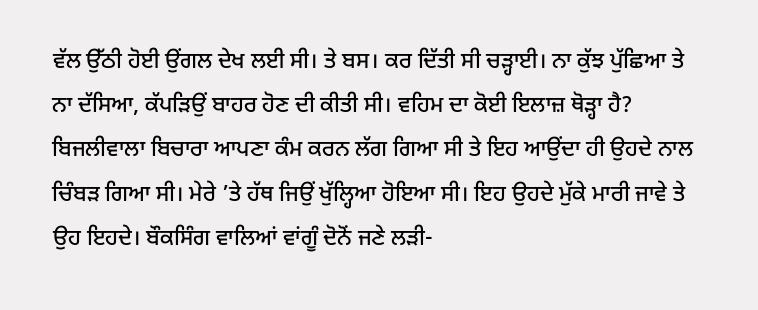ਵੱਲ ਉੱਠੀ ਹੋਈ ਉਂਗਲ ਦੇਖ ਲਈ ਸੀ। ਤੇ ਬਸ। ਕਰ ਦਿੱਤੀ ਸੀ ਚੜ੍ਹਾਈ। ਨਾ ਕੁੱਝ ਪੁੱਛਿਆ ਤੇ ਨਾ ਦੱਸਿਆ, ਕੱਪੜਿਉਂ ਬਾਹਰ ਹੋਣ ਦੀ ਕੀਤੀ ਸੀ। ਵਹਿਮ ਦਾ ਕੋਈ ਇਲਾਜ਼ ਥੋੜ੍ਹਾ ਹੈ? ਬਿਜਲੀਵਾਲਾ ਬਿਚਾਰਾ ਆਪਣਾ ਕੰਮ ਕਰਨ ਲੱਗ ਗਿਆ ਸੀ ਤੇ ਇਹ ਆਉਂਦਾ ਹੀ ਉਹਦੇ ਨਾਲ ਚਿੰਬੜ ਗਿਆ ਸੀ। ਮੇਰੇ ’ਤੇ ਹੱਥ ਜਿਉਂ ਖੁੱਲ੍ਹਿਆ ਹੋਇਆ ਸੀ। ਇਹ ਉਹਦੇ ਮੁੱਕੇ ਮਾਰੀ ਜਾਵੇ ਤੇ ਉਹ ਇਹਦੇ। ਬੌਕਸਿੰਗ ਵਾਲਿਆਂ ਵਾਂਗੂੰ ਦੋਨੋਂ ਜਣੇ ਲੜੀ-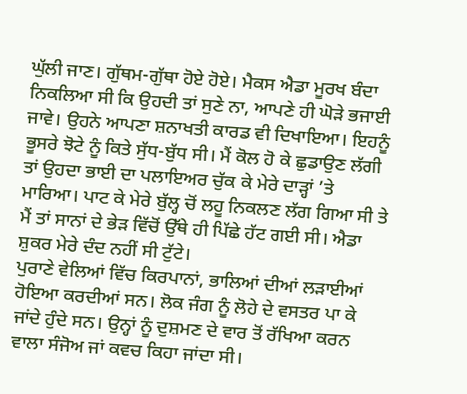ਘੁੱਲੀ ਜਾਣ। ਗੁੱਥਮ-ਗੁੱਥਾ ਹੋਏ ਹੋਏ। ਮੈਕਸ ਐਡਾ ਮੂਰਖ ਬੰਦਾ ਨਿਕਲਿਆ ਸੀ ਕਿ ਉਹਦੀ ਤਾਂ ਸੁਣੇ ਨਾ, ਆਪਣੇ ਹੀ ਘੋੜੇ ਭਜਾਈ ਜਾਵੇ। ਉਹਨੇ ਆਪਣਾ ਸ਼ਨਾਖਤੀ ਕਾਰਡ ਵੀ ਦਿਖਾਇਆ। ਇਹਨੂੰ ਭੂਸਰੇ ਝੋਟੇ ਨੂੰ ਕਿਤੇ ਸੁੱਧ-ਬੁੱਧ ਸੀ। ਮੈਂ ਕੋਲ ਹੋ ਕੇ ਛੁਡਾਉਣ ਲੱਗੀ ਤਾਂ ਉਹਦਾ ਭਾਈ ਦਾ ਪਲਾਇਅਰ ਚੁੱਕ ਕੇ ਮੇਰੇ ਦਾੜ੍ਹਾਂ ’ਤੇ ਮਾਰਿਆ। ਪਾਟ ਕੇ ਮੇਰੇ ਬੁੱਲ੍ਹ ਚੋਂ ਲਹੂ ਨਿਕਲਣ ਲੱਗ ਗਿਆ ਸੀ ਤੇ ਮੈਂ ਤਾਂ ਸਾਨਾਂ ਦੇ ਭੇੜ ਵਿੱਚੋਂ ਉੱਥੇ ਹੀ ਪਿੱਛੇ ਹੱਟ ਗਈ ਸੀ। ਐਡਾ ਸ਼ੁਕਰ ਮੇਰੇ ਦੰਦ ਨਹੀਂ ਸੀ ਟੁੱਟੇ।
ਪੁਰਾਣੇ ਵੇਲਿਆਂ ਵਿੱਚ ਕਿਰਪਾਨਾਂ, ਭਾਲਿਆਂ ਦੀਆਂ ਲੜਾਈਆਂ ਹੋਇਆ ਕਰਦੀਆਂ ਸਨ। ਲੋਕ ਜੰਗ ਨੂੰ ਲੋਹੇ ਦੇ ਵਸਤਰ ਪਾ ਕੇ ਜਾਂਦੇ ਹੁੰਦੇ ਸਨ। ਉਨ੍ਹਾਂ ਨੂੰ ਦੁਸ਼ਮਣ ਦੇ ਵਾਰ ਤੋਂ ਰੱਖਿਆ ਕਰਨ ਵਾਲਾ ਸੰਜੋਅ ਜਾਂ ਕਵਚ ਕਿਹਾ ਜਾਂਦਾ ਸੀ।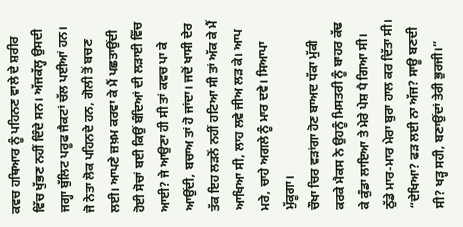ਕਵਚ ਹਥਿਆਰ ਨੂੰ ਪਹਿਨਣ ਵਾਲੇ ਦੇ ਸ਼ਰੀਰ ਵਿੱਚ ਖੁੱਭਣ ਨਹੀਂ ਦਿੰਦੇ ਸਨ। ਅੱਜਕੱਲ੍ਹ ਉਸਦੀ ਜਗ੍ਹਾ ਬੁੱਲਿਟ ਪਰੂਫ ਜੈਕਟਾਂ ਚੱਲ ਪਈਆਂ ਹਨ। ਜੋ ਨੇਤਾ ਲੋਕ ਪਹਿਨਦੇ ਹਨ, ਗੋਲੀ ਤੋਂ ਬਚਣ ਲਈ। ਆਪਣੇ ਜ਼ਖ਼ਮ ਕਰਵਾ ਕੇ ਮੈਂ ਪਛਤਾਉਂਦੀ ਹੋਈ ਸੋਚਾਂ ਬਈ ਕਿਉਂ ਬੰਦਿਆਂ ਦੀ ਲੜਾਈ ਵਿੱਚ ਆਈ? ਜੇ ਆਉਣਾ ਹੀ ਸੀ ਤਾਂ ਕਵਚ ਪਾ ਕੇ ਆਉਂਦੀ, ਬਚਾਅ ਤਾਂ ਹੋ ਜਾਂਦਾ। ਜਦੋਂ ਖਾਸੀ ਦੇਰ ਤੱਕ ਇਹ ਲੜਨੋਂ ਨਹੀਂ ਹਟਿਆ ਸੀ ਤਾਂ ਅੱਕ ਕੇ ਮੈਂ ਆਖਿਆ ਸੀ, ਲਾਹ ਲਵੇ ਜੀਅ ਲੜ ਕੇ। ਆਪ ਮਰੇ, ਚਾਹੇ ਅਗਲੇ ਨੂੰ ਮਾਰ ਦਵੇ। ਸਿਆਪਾ ਮੁੱਕੂਗਾ।
ਚੌਖਾ ਚਿਰ ਵੜਾਂਗਾ ਹੋਣ ਬਾਅਦ ਧੱਕਾ ਮੁੱਕੀ ਕਰਕੇ ਮੈਕਸ ਨੇ ਉਹਨੂੰ ਮਿਸਤਰੀ ਨੂੰ ਬਾਹਰ ਕੱਢ ਕੇ ਕੁੰਡਾ ਲਾਇਆ ਤੇ ਮੇਰੇ ਪੇਸ਼ ਪੈ ਗਿਆ ਸੀ। ਠੁੱਡੇ ਮਾਰ-ਮਾਰ ਮੇਰਾ ਬੁਰਾ ਹਾਲ ਕਰ ਦਿੱਤਾ ਸੀ। “ਦੇਖਿਆ? ਫੜ ਲਈ ਨਾ ਅੱਜ? ਸਾਊ ਬਣਦੀ ਸੀ? ਖੜ੍ਹ ਸਹੀ, ਬਣਾਉਂਦਾਂ ਤੇਰੀ ਭੁਰਜੀ।”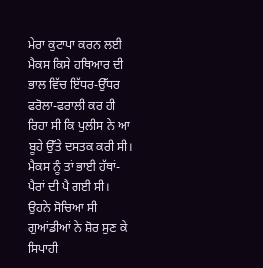ਮੇਰਾ ਕੁਟਾਪਾ ਕਰਨ ਲਈ ਮੈਕਸ ਕਿਸੇ ਹਥਿਆਰ ਦੀ ਭਾਲ ਵਿੱਚ ਇੱਧਰ-ਉੱਧਰ ਫਰੋਲਾ-ਫਰਾਲੀ ਕਰ ਹੀ ਰਿਹਾ ਸੀ ਕਿ ਪੁਲੀਸ ਨੇ ਆ ਬੂਹੇ ਉੱਤੇ ਦਸਤਕ ਕਰੀ ਸੀ। ਮੈਕਸ ਨੂੰ ਤਾਂ ਭਾਈ ਹੱਥਾਂ-ਪੈਰਾਂ ਦੀ ਪੈ ਗਈ ਸੀ। ਉਹਨੇ ਸੋਚਿਆ ਸੀ ਗੁਆਂਡੀਆਂ ਨੇ ਸ਼ੋਰ ਸੁਣ ਕੇ ਸਿਪਾਹੀ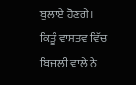ਬੁਲਾਏ ਹੋਣਗੇ। ਕਿਤੂੰ ਵਾਸਤਵ ਵਿੱਚ ਬਿਜਲੀ ਵਾਲੇ ਨੇ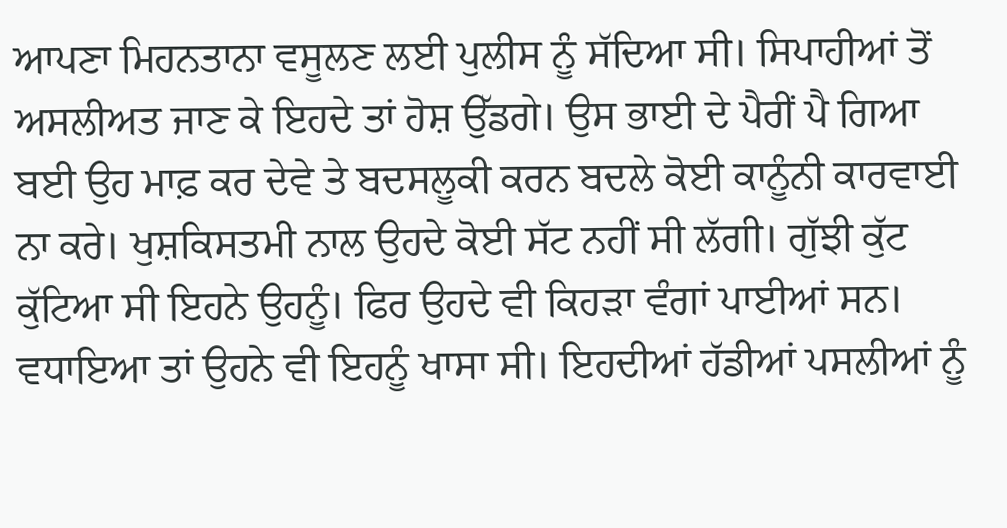ਆਪਣਾ ਮਿਹਨਤਾਨਾ ਵਸੂਲਣ ਲਈ ਪੁਲੀਸ ਨੂੰ ਸੱਦਿਆ ਸੀ। ਸਿਪਾਹੀਆਂ ਤੋਂ ਅਸਲੀਅਤ ਜਾਣ ਕੇ ਇਹਦੇ ਤਾਂ ਹੋਸ਼ ਉੱਡਗੇ। ਉਸ ਭਾਈ ਦੇ ਪੈਰੀਂ ਪੈ ਗਿਆ ਬਈ ਉਹ ਮਾਫ਼ ਕਰ ਦੇਵੇ ਤੇ ਬਦਸਲੂਕੀ ਕਰਨ ਬਦਲੇ ਕੋਈ ਕਾਨੂੰਨੀ ਕਾਰਵਾਈ ਨਾ ਕਰੇ। ਖੁਸ਼ਕਿਸਤਮੀ ਨਾਲ ਉਹਦੇ ਕੋਈ ਸੱਟ ਨਹੀਂ ਸੀ ਲੱਗੀ। ਗੁੱਝੀ ਕੁੱਟ ਕੁੱਟਿਆ ਸੀ ਇਹਨੇ ਉਹਨੂੰ। ਫਿਰ ਉਹਦੇ ਵੀ ਕਿਹੜਾ ਵੰਗਾਂ ਪਾਈਆਂ ਸਨ। ਵਧਾਇਆ ਤਾਂ ਉਹਨੇ ਵੀ ਇਹਨੂੰ ਖਾਸਾ ਸੀ। ਇਹਦੀਆਂ ਹੱਡੀਆਂ ਪਸਲੀਆਂ ਨੂੰ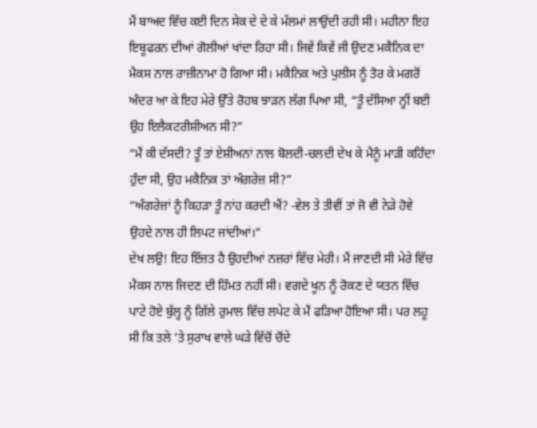ਮੈਂ ਬਾਅਦ ਵਿੱਚ ਕਈ ਦਿਨ ਸੇਕ ਦੇ ਦੇ ਕੇ ਮੱਲਮਾਂ ਲਾਉਂਦੀ ਰਹੀ ਸੀ। ਮਹੀਨਾ ਇਹ ਇਬੂਫਰਨ ਦੀਆਂ ਗੋਲੀਆਂ ਖਾਂਦਾ ਰਿਹਾ ਸੀ। ਜਿਵੇਂ ਕਿਵੇਂ ਜੀ ਉਦਣ ਮਕੈਨਿਕ ਦਾ ਮੈਕਸ ਨਾਲ ਰਾਜ਼ੀਨਾਮਾ ਹੋ ਗਿਆ ਸੀ। ਮਕੈਨਿਕ ਅਤੇ ਪੁਲੀਸ ਨੂੰ ਤੋਰ ਕੇ ਮਗਰੋਂ ਅੰਦਰ ਆ ਕੇ ਇਹ ਮੇਰੇ ਉੱਤੇ ਰੋਹਬ ਝਾੜਨ ਲੱਗ ਪਿਆ ਸੀ, “ਤੂੰ ਦੱਸਿਆ ਨ੍ਹੀਂ ਬਈ ਉਹ ਇਲੈਕਟਰੀਸ਼ੀਅਨ ਸੀ?”
“ਮੈਂ ਕੀ ਦੱਸਦੀ? ਤੂੰ ਤਾਂ ਏਸ਼ੀਅਨਾਂ ਨਾਲ ਬੋਲਦੀ-ਚਲਦੀ ਦੇਖ ਕੇ ਮੈਨੂੰ ਮਾੜੀ ਕਹਿੰਦਾ ਹੁੰਦਾ ਸੀ, ਉਹ ਮਕੈਨਿਕ ਤਾਂ ਅੰਗਰੇਜ਼ ਸੀ?”
“ਅੰਗਰੇਜ਼ਾਂ ਨੂੰ ਕਿਹੜਾ ਤੂੰ ਨਾਂਹ ਕਰਦੀ ਐਂ? -ਵੇਲ ਤੇ ਤੀਵੀਂ ਤਾਂ ਜੋ ਵੀ ਨੇੜੇ ਹੋਵੇ ਉਹਦੇ ਨਾਲ ਹੀ ਲਿਪਟ ਜਾਂਦੀਆਂ।”
ਦੇਖ ਲਉ! ਇਹ ਇੱਜ਼ਤ ਹੈ ਉਹਦੀਆਂ ਨਜ਼ਰਾਂ ਵਿੱਚ ਮੇਰੀ। ਮੈਂ ਜਾਣਦੀ ਸੀ ਮੇਰੇ ਵਿੱਚ ਮੈਕਸ ਨਾਲ ਜਿਦਣ ਦੀ ਹਿੰਮਤ ਨਹੀਂ ਸੀ। ਵਗਦੇ ਖੂਨ ਨੂੰ ਰੋਕਣ ਦੇ ਯਤਨ ਵਿੱਚ ਪਾਟੇ ਹੋਏ ਬੁੱਲ੍ਹ ਨੂੰ ਗਿੱਲੇ ਰੁਮਾਲ ਵਿੱਚ ਲਪੇਟ ਕੇ ਮੈਂ ਫੜਿਆ ਹੋਇਆ ਸੀ। ਪਰ ਲਹੂ ਸੀ ਕਿ ਤਲੇ ’ਤੇ ਸੁਰਾਖ ਵਾਲੇ ਘੜੇ ਵਿੱਚੋਂ ਚੋਂਦੇ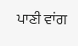ਪਾਣੀ ਵਾਂਗ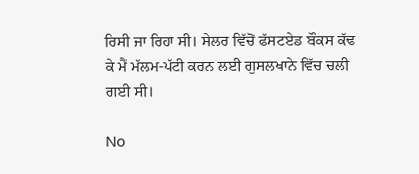ਰਿਸੀ ਜਾ ਰਿਹਾ ਸੀ। ਸੇਲਰ ਵਿੱਚੋਂ ਫੱਸਟਏਡ ਬੌਕਸ ਕੱਢ ਕੇ ਮੈਂ ਮੱਲਮ-ਪੱਟੀ ਕਰਨ ਲਈ ਗੁਸਲਖਾਨੇ ਵਿੱਚ ਚਲੀ ਗਈ ਸੀ।

No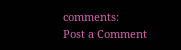comments:
Post a Comment